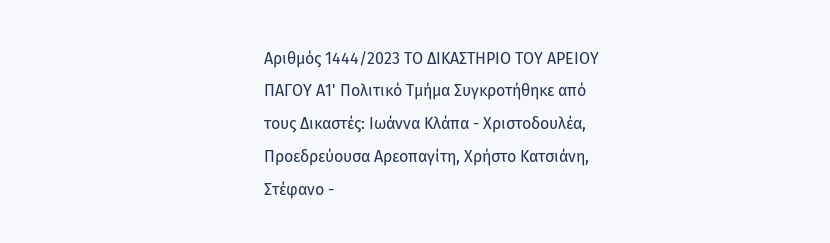Αριθμός 1444/2023 ΤΟ ΔΙΚΑΣΤΗΡΙΟ ΤΟΥ ΑΡΕΙΟΥ ΠΑΓΟΥ Α1' Πολιτικό Τμήμα Συγκροτήθηκε από τους Δικαστές: Ιωάννα Κλάπα - Χριστοδουλέα, Προεδρεύουσα Αρεοπαγίτη, Χρήστο Κατσιάνη, Στέφανο -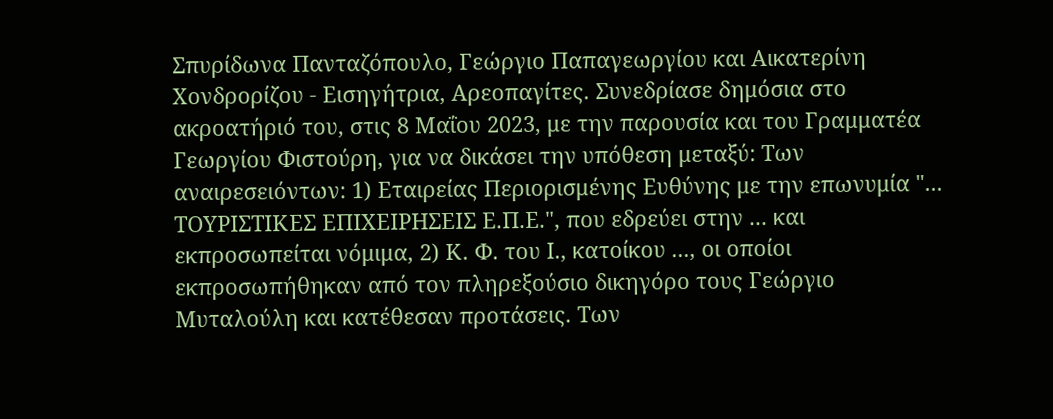Σπυρίδωνα Πανταζόπουλο, Γεώργιο Παπαγεωργίου και Αικατερίνη Χονδρορίζου - Εισηγήτρια, Αρεοπαγίτες. Συνεδρίασε δημόσια στο ακροατήριό του, στις 8 Μαΐου 2023, με την παρουσία και του Γραμματέα Γεωργίου Φιστούρη, για να δικάσει την υπόθεση μεταξύ: Των αναιρεσειόντων: 1) Εταιρείας Περιορισμένης Ευθύνης με την επωνυμία "... ΤΟΥΡΙΣΤΙΚΕΣ ΕΠΙΧΕΙΡΗΣΕΙΣ Ε.Π.Ε.", που εδρεύει στην ... και εκπροσωπείται νόμιμα, 2) Κ. Φ. του Ι., κατοίκου ..., οι οποίοι εκπροσωπήθηκαν από τον πληρεξούσιο δικηγόρο τους Γεώργιο Μυταλούλη και κατέθεσαν προτάσεις. Των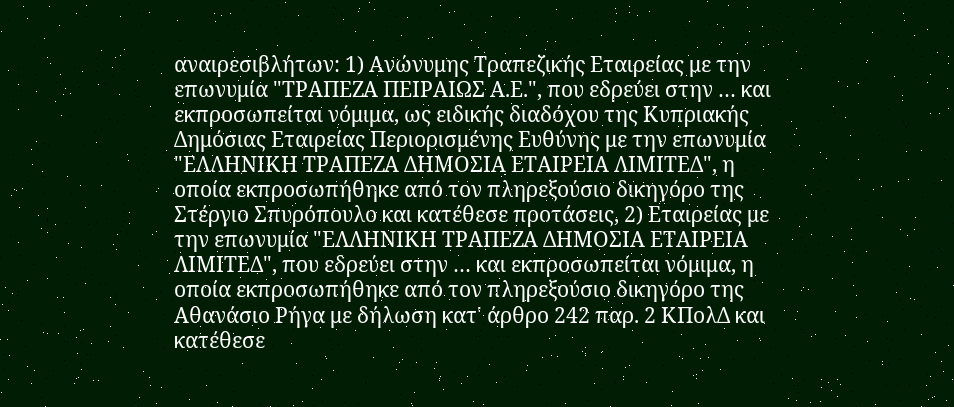αναιρεσιβλήτων: 1) Ανώνυμης Τραπεζικής Εταιρείας με την επωνυμία "ΤΡΑΠΕΖΑ ΠΕΙΡΑΙΩΣ Α.Ε.", που εδρεύει στην … και εκπροσωπείται νόμιμα, ως ειδικής διαδόχου της Κυπριακής Δημόσιας Εταιρείας Περιορισμένης Ευθύνης με την επωνυμία "ΕΛΛΗΝΙΚΗ ΤΡΑΠΕΖΑ ΔΗΜΟΣΙΑ ΕΤΑΙΡΕΙΑ ΛΙΜΙΤΕΔ", η οποία εκπροσωπήθηκε από τον πληρεξούσιο δικηγόρο της Στέργιο Σπυρόπουλο και κατέθεσε προτάσεις, 2) Εταιρείας με την επωνυμία "ΕΛΛΗΝΙΚΗ ΤΡΑΠΕΖΑ ΔΗΜΟΣΙΑ ΕΤΑΙΡΕΙΑ ΛΙΜΙΤΕΔ", που εδρεύει στην … και εκπροσωπείται νόμιμα, η οποία εκπροσωπήθηκε από τον πληρεξούσιο δικηγόρο της Αθανάσιο Ρήγα με δήλωση κατ' άρθρο 242 παρ. 2 ΚΠολΔ και κατέθεσε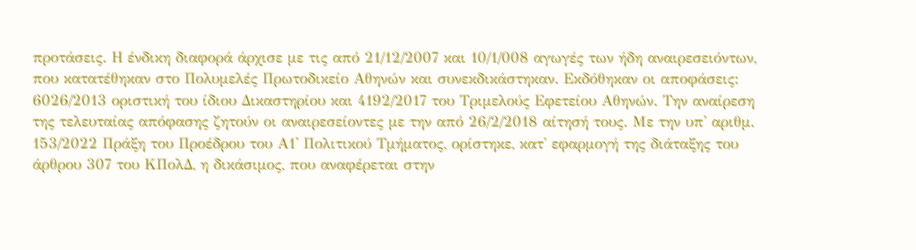προτάσεις. Η ένδικη διαφορά άρχισε με τις από 21/12/2007 και 10/1/008 αγωγές των ήδη αναιρεσειόντων, που κατατέθηκαν στο Πολυμελές Πρωτοδικείο Αθηνών και συνεκδικάστηκαν. Εκδόθηκαν οι αποφάσεις: 6026/2013 οριστική του ίδιου Δικαστηρίου και 4192/2017 του Τριμελούς Εφετείου Αθηνών. Την αναίρεση της τελευταίας απόφασης ζητούν οι αναιρεσείοντες με την από 26/2/2018 αίτησή τους. Με την υπ' αριθμ. 153/2022 Πράξη του Προέδρου του Α1' Πολιτικού Τμήματος, ορίστηκε, κατ' εφαρμογή της διάταξης του άρθρου 307 του ΚΠολΔ, η δικάσιμος, που αναφέρεται στην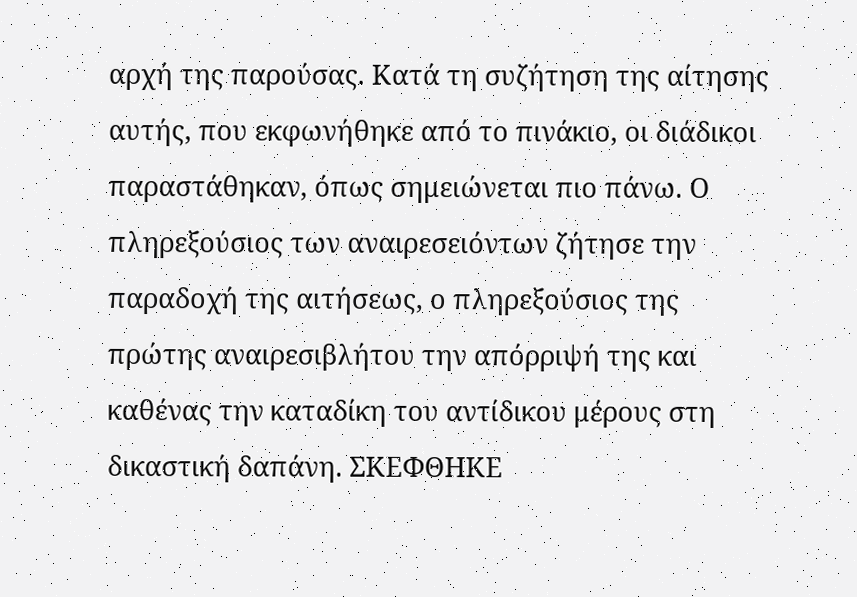αρχή της παρούσας. Κατά τη συζήτηση της αίτησης αυτής, που εκφωνήθηκε από το πινάκιο, οι διάδικοι παραστάθηκαν, όπως σημειώνεται πιο πάνω. Ο πληρεξούσιος των αναιρεσειόντων ζήτησε την παραδοχή της αιτήσεως, ο πληρεξούσιος της πρώτης αναιρεσιβλήτου την απόρριψή της και καθένας την καταδίκη του αντίδικου μέρους στη δικαστική δαπάνη. ΣΚΕΦΘΗΚΕ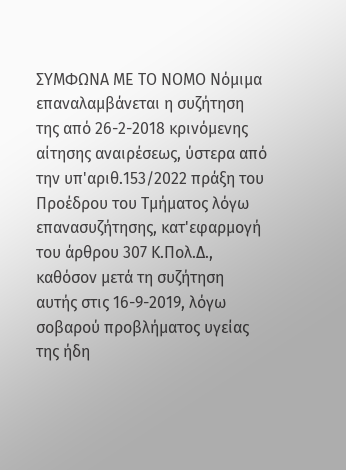ΣΥΜΦΩΝΑ ΜΕ ΤΟ ΝΟΜΟ Νόμιμα επαναλαμβάνεται η συζήτηση της από 26-2-2018 κρινόμενης αίτησης αναιρέσεως, ύστερα από την υπ'αριθ.153/2022 πράξη του Προέδρου του Τμήματος λόγω επανασυζήτησης, κατ'εφαρμογή του άρθρου 307 Κ.Πολ.Δ., καθόσον μετά τη συζήτηση αυτής στις 16-9-2019, λόγω σοβαρού προβλήματος υγείας της ήδη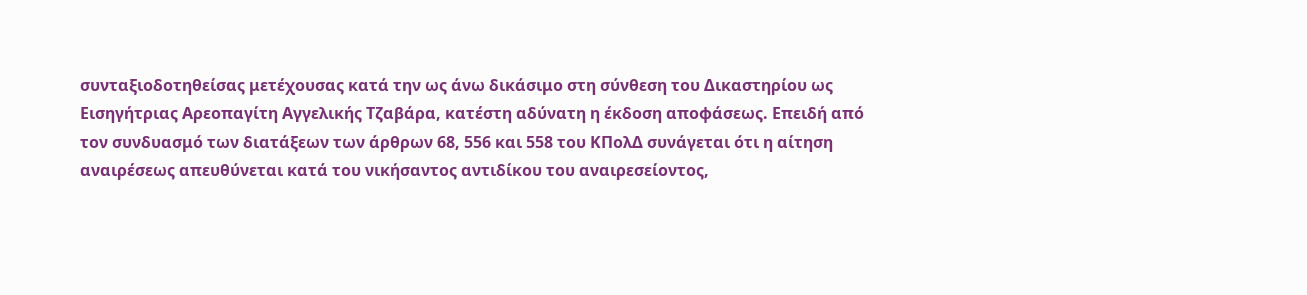συνταξιοδοτηθείσας μετέχουσας κατά την ως άνω δικάσιμο στη σύνθεση του Δικαστηρίου ως Εισηγήτριας Αρεοπαγίτη Αγγελικής Τζαβάρα, κατέστη αδύνατη η έκδοση αποφάσεως. Επειδή από τον συνδυασμό των διατάξεων των άρθρων 68, 556 και 558 του ΚΠολΔ συνάγεται ότι η αίτηση αναιρέσεως απευθύνεται κατά του νικήσαντος αντιδίκου του αναιρεσείοντος,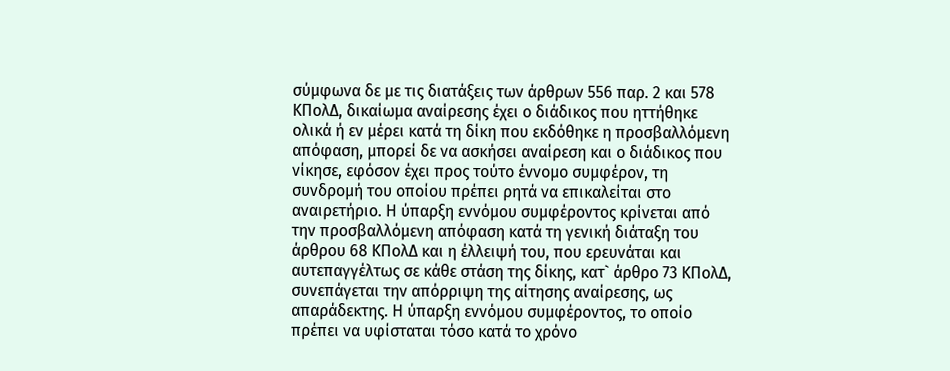σύμφωνα δε με τις διατάξεις των άρθρων 556 παρ. 2 και 578 ΚΠολΔ, δικαίωμα αναίρεσης έχει ο διάδικος που ηττήθηκε ολικά ή εν μέρει κατά τη δίκη που εκδόθηκε η προσβαλλόμενη απόφαση, μπορεί δε να ασκήσει αναίρεση και ο διάδικος που νίκησε, εφόσον έχει προς τούτο έννομο συμφέρον, τη συνδρομή του οποίου πρέπει ρητά να επικαλείται στο αναιρετήριο. Η ύπαρξη εννόμου συμφέροντος κρίνεται από την προσβαλλόμενη απόφαση κατά τη γενική διάταξη του άρθρου 68 ΚΠολΔ και η έλλειψή του, που ερευνάται και αυτεπαγγέλτως σε κάθε στάση της δίκης, κατ` άρθρο 73 ΚΠολΔ, συνεπάγεται την απόρριψη της αίτησης αναίρεσης, ως απαράδεκτης. Η ύπαρξη εννόμου συμφέροντος, το οποίο πρέπει να υφίσταται τόσο κατά το χρόνο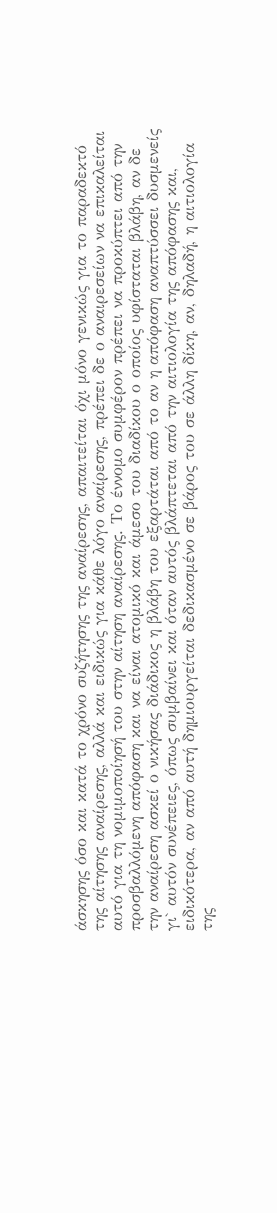άσκησης όσο και κατά το χρόνο συζήτησης της αναίρεσης, απαιτείται όχι μόνο γενικώς για το παραδεκτό της αίτησης αναίρεσης, αλλά και ειδικώς για κάθε λόγο αναίρεσης, πρέπει δε ο αναιρεσείων να επικαλείται αυτό για τη νομιμοποίησή του στην αίτηση αναίρεσης. Το έννομο συμφέρον πρέπει να προκύπτει από την προσβαλλόμενη απόφαση και να είναι ατομικό και άμεσο του διαδίκου ο οποίος υφίσταται βλάβη, αν δε την αναίρεση ασκεί ο νικήσας διάδικος η βλάβη του εξαρτάται από το αν η απόφαση αναπτύσσει δυσμενείς γι` αυτόν συνέπειες, όπως συμβαίνει και όταν αυτός βλάπτεται από την αιτιολογία της απόφασης και, ειδικότερα, αν από αυτή δημιουργείται δεδικασμένο σε βάρος του σε άλλη δίκη, αν, δηλαδή, η αιτιολογία της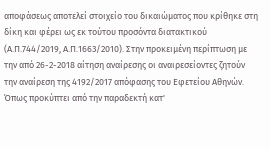αποφάσεως αποτελεί στοιχείο του δικαιώματος που κρίθηκε στη δίκη και φέρει ως εκ τούτου προσόντα διατακτικού (Α.Π.744/2019, Α.Π.1663/2010). Στην προκειμένη περίπτωση με την από 26-2-2018 αίτηση αναίρεσης οι αναιρεσείοντες ζητούν την αναίρεση της 4192/2017 απόφασης του Εφετείου Αθηνών. Όπως προκύπτει από την παραδεκτή κατ'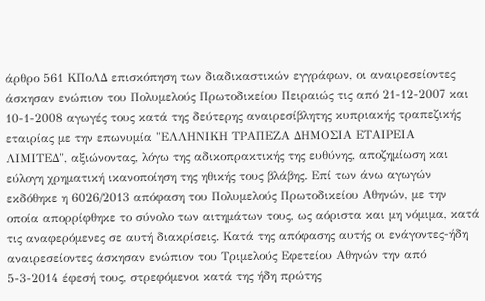άρθρο 561 ΚΠοΛΔ επισκόπηση των διαδικαστικών εγγράφων, οι αναιρεσείοντες άσκησαν ενώπιον του Πολυμελούς Πρωτοδικείου Πειραιώς τις από 21-12-2007 και 10-1-2008 αγωγές τους κατά της δεύτερης αναιρεσίβλητης κυπριακής τραπεζικής εταιρίας με την επωνυμία "ΕΛΛΗΝΙΚΗ ΤΡΑΠΕΖΑ ΔΗΜΟΣΙΑ ΕΤΑΙΡΕΙΑ ΛΙΜΙΤΕΔ", αξιώνοντας, λόγω της αδικοπρακτικής της ευθύνης, αποζημίωση και εύλογη χρηματική ικανοποίηση της ηθικής τους βλάβης. Επί των άνω αγωγών εκδόθηκε η 6026/2013 απόφαση του Πολυμελούς Πρωτοδικείου Αθηνών, με την οποία απορρίφθηκε το σύνολο των αιτημάτων τους, ως αόριστα και μη νόμιμα, κατά τις αναφερόμενες σε αυτή διακρίσεις. Κατά της απόφασης αυτής οι ενάγοντες-ήδη αναιρεσείοντες άσκησαν ενώπιον του Τριμελούς Εφετείου Αθηνών την από 5-3-2014 έφεσή τους, στρεφόμενοι κατά της ήδη πρώτης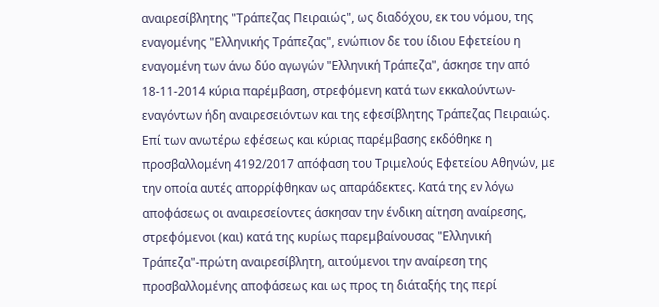αναιρεσίβλητης "Τράπεζας Πειραιώς", ως διαδόχου, εκ του νόμου, της εναγομένης "Ελληνικής Τράπεζας", ενώπιον δε του ίδιου Εφετείου η εναγομένη των άνω δύο αγωγών "Ελληνική Τράπεζα", άσκησε την από 18-11-2014 κύρια παρέμβαση, στρεφόμενη κατά των εκκαλούντων-εναγόντων ήδη αναιρεσειόντων και της εφεσίβλητης Τράπεζας Πειραιώς. Επί των ανωτέρω εφέσεως και κύριας παρέμβασης εκδόθηκε η προσβαλλομένη 4192/2017 απόφαση του Τριμελούς Εφετείου Αθηνών, με την οποία αυτές απορρίφθηκαν ως απαράδεκτες. Κατά της εν λόγω αποφάσεως οι αναιρεσείοντες άσκησαν την ένδικη αίτηση αναίρεσης, στρεφόμενοι (και) κατά της κυρίως παρεμβαίνουσας "Ελληνική Τράπεζα"-πρώτη αναιρεσίβλητη, αιτούμενοι την αναίρεση της προσβαλλομένης αποφάσεως και ως προς τη διάταξής της περί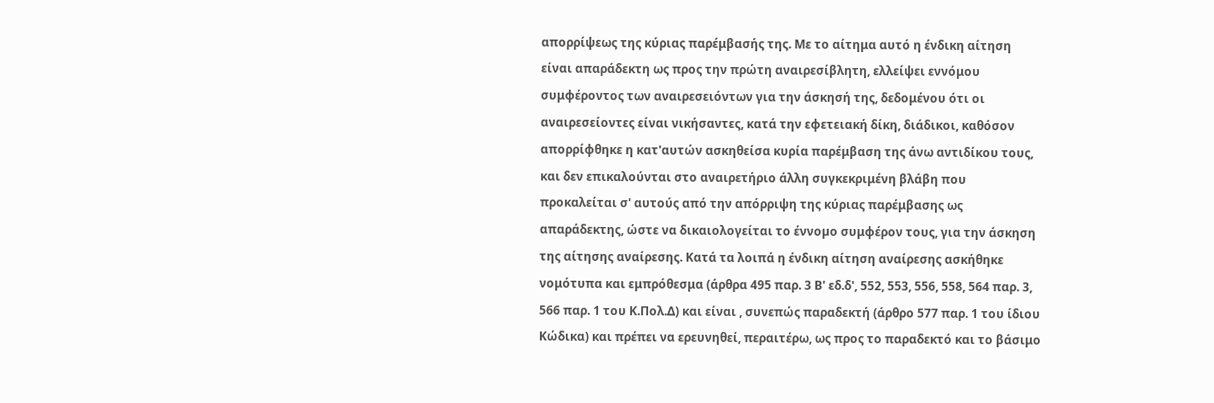απορρίψεως της κύριας παρέμβασής της. Με το αίτημα αυτό η ένδικη αίτηση είναι απαράδεκτη ως προς την πρώτη αναιρεσίβλητη, ελλείψει εννόμου συμφέροντος των αναιρεσειόντων για την άσκησή της, δεδομένου ότι οι αναιρεσείοντες είναι νικήσαντες, κατά την εφετειακή δίκη, διάδικοι, καθόσον απορρίφθηκε η κατ'αυτών ασκηθείσα κυρία παρέμβαση της άνω αντιδίκου τους, και δεν επικαλούνται στο αναιρετήριο άλλη συγκεκριμένη βλάβη που προκαλείται σ' αυτούς από την απόρριψη της κύριας παρέμβασης ως απαράδεκτης, ώστε να δικαιολογείται το έννοµο συμφέρον τους, για την άσκηση της αίτησης αναίρεσης. Κατά τα λοιπά η ένδικη αίτηση αναίρεσης ασκήθηκε νομότυπα και εμπρόθεσμα (άρθρα 495 παρ. 3 Β' εδ.δ', 552, 553, 556, 558, 564 παρ. 3, 566 παρ. 1 του Κ.Πολ.Δ) και είναι , συνεπώς παραδεκτή (άρθρο 577 παρ. 1 του ίδιου Κώδικα) και πρέπει να ερευνηθεί, περαιτέρω, ως προς το παραδεκτό και το βάσιμο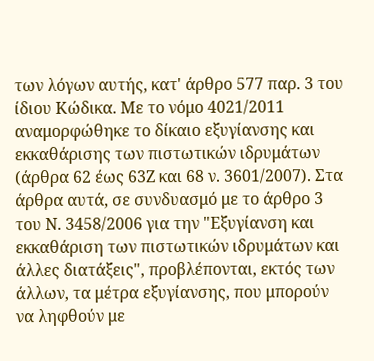των λόγων αυτής, κατ' άρθρο 577 παρ. 3 του ίδιου Κώδικα. Με το νόμο 4021/2011 αναμορφώθηκε το δίκαιο εξυγίανσης και εκκαθάρισης των πιστωτικών ιδρυμάτων (άρθρα 62 έως 63Ζ και 68 ν. 3601/2007). Στα άρθρα αυτά, σε συνδυασμό με το άρθρο 3 του Ν. 3458/2006 για την "Εξυγίανση και εκκαθάριση των πιστωτικών ιδρυμάτων και άλλες διατάξεις", προβλέπονται, εκτός των άλλων, τα μέτρα εξυγίανσης, που μπορούν να ληφθούν με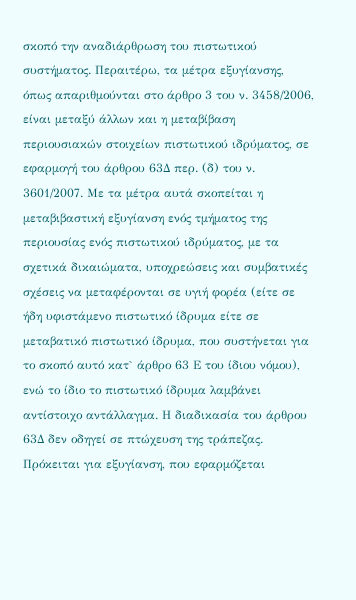σκοπό την αναδιάρθρωση του πιστωτικού συστήματος. Περαιτέρω, τα μέτρα εξυγίανσης, όπως απαριθμούνται στο άρθρο 3 του ν. 3458/2006, είναι μεταξύ άλλων και η μεταβίβαση περιουσιακών στοιχείων πιστωτικού ιδρύματος, σε εφαρμογή του άρθρου 63Δ περ. (δ) του ν. 3601/2007. Με τα μέτρα αυτά σκοπείται η μεταβιβαστική εξυγίανση ενός τμήματος της περιουσίας ενός πιστωτικού ιδρύματος, με τα σχετικά δικαιώματα, υποχρεώσεις και συμβατικές σχέσεις να μεταφέρονται σε υγιή φορέα (είτε σε ήδη υφιστάμενο πιστωτικό ίδρυμα είτε σε μεταβατικό πιστωτικό ίδρυμα, που συστήνεται για το σκοπό αυτό κατ` άρθρο 63 Ε του ίδιου νόμου), ενώ το ίδιο το πιστωτικό ίδρυμα λαμβάνει αντίστοιχο αντάλλαγμα. Η διαδικασία του άρθρου 63Δ δεν οδηγεί σε πτώχευση της τράπεζας. Πρόκειται για εξυγίανση, που εφαρμόζεται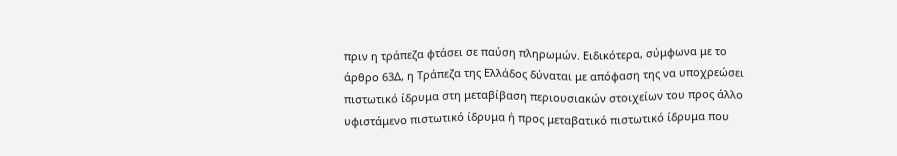πριν η τράπεζα φτάσει σε παύση πληρωμών. Ειδικότερα, σύμφωνα με το άρθρο 63Δ, η Τράπεζα της Ελλάδος δύναται με απόφαση της να υποχρεώσει πιστωτικό ίδρυμα στη μεταβίβαση περιουσιακών στοιχείων του προς άλλο υφιστάμενο πιστωτικό ίδρυμα ή προς μεταβατικό πιστωτικό ίδρυμα που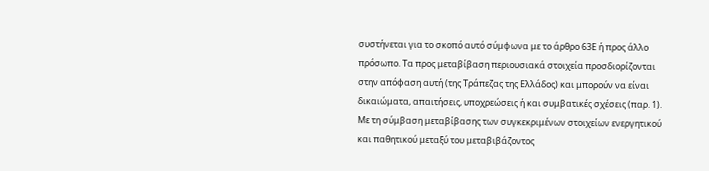συστήνεται για το σκοπό αυτό σύμφωνα με το άρθρο 63Ε ή προς άλλο πρόσωπο. Τα προς μεταβίβαση περιουσιακά στοιχεία προσδιορίζονται στην απόφαση αυτή (της Τράπεζας της Ελλάδος) και μπορούν να είναι δικαιώματα, απαιτήσεις, υποχρεώσεις ή και συμβατικές σχέσεις (παρ. 1). Με τη σύμβαση μεταβίβασης των συγκεκριμένων στοιχείων ενεργητικού και παθητικού μεταξύ του μεταβιβάζοντος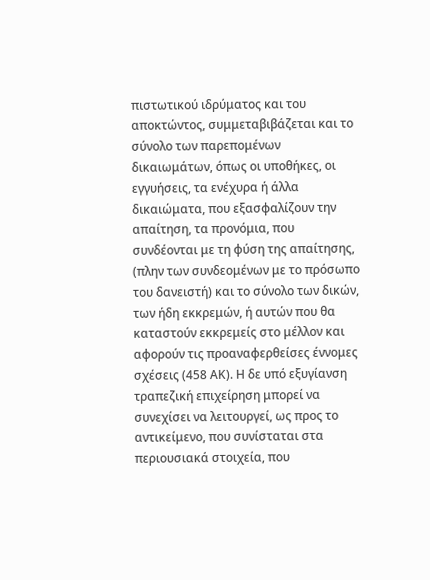πιστωτικού ιδρύματος και του αποκτώντος, συμμεταβιβάζεται και το σύνολο των παρεπομένων δικαιωμάτων, όπως οι υποθήκες, οι εγγυήσεις, τα ενέχυρα ή άλλα δικαιώματα, που εξασφαλίζουν την απαίτηση, τα προνόμια, που συνδέονται με τη φύση της απαίτησης, (πλην των συνδεομένων με το πρόσωπο του δανειστή) και το σύνολο των δικών, των ήδη εκκρεμών, ή αυτών που θα καταστούν εκκρεμείς στο μέλλον και αφορούν τις προαναφερθείσες έννομες σχέσεις (458 ΑΚ). Η δε υπό εξυγίανση τραπεζική επιχείρηση μπορεί να συνεχίσει να λειτουργεί, ως προς το αντικείμενο, που συνίσταται στα περιουσιακά στοιχεία, που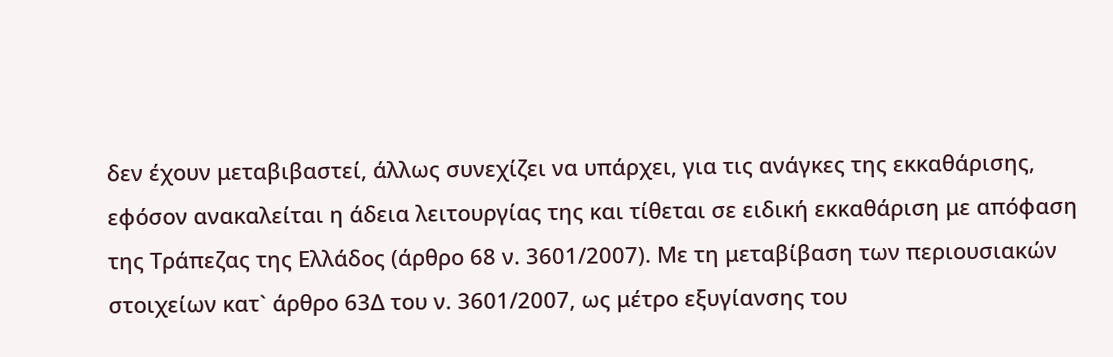δεν έχουν μεταβιβαστεί, άλλως συνεχίζει να υπάρχει, για τις ανάγκες της εκκαθάρισης, εφόσον ανακαλείται η άδεια λειτουργίας της και τίθεται σε ειδική εκκαθάριση με απόφαση της Τράπεζας της Ελλάδος (άρθρο 68 ν. 3601/2007). Με τη μεταβίβαση των περιουσιακών στοιχείων κατ` άρθρο 63Δ του ν. 3601/2007, ως μέτρο εξυγίανσης του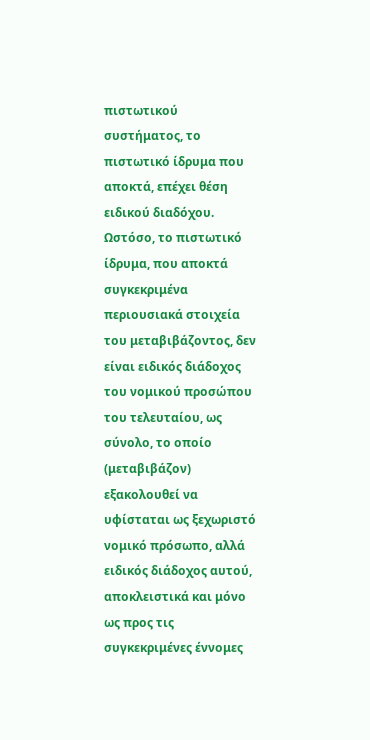πιστωτικού συστήματος, το πιστωτικό ίδρυμα που αποκτά, επέχει θέση ειδικού διαδόχου. Ωστόσο, το πιστωτικό ίδρυμα, που αποκτά συγκεκριμένα περιουσιακά στοιχεία του μεταβιβάζοντος, δεν είναι ειδικός διάδοχος του νομικού προσώπου του τελευταίου, ως σύνολο, το οποίο (μεταβιβάζον) εξακολουθεί να υφίσταται ως ξεχωριστό νομικό πρόσωπο, αλλά ειδικός διάδοχος αυτού, αποκλειστικά και μόνο ως προς τις συγκεκριμένες έννομες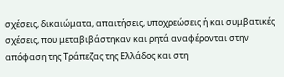σχέσεις, δικαιώματα, απαιτήσεις, υποχρεώσεις ή και συμβατικές σχέσεις, που μεταβιβάστηκαν και ρητά αναφέρονται στην απόφαση της Τράπεζας της Ελλάδος και στη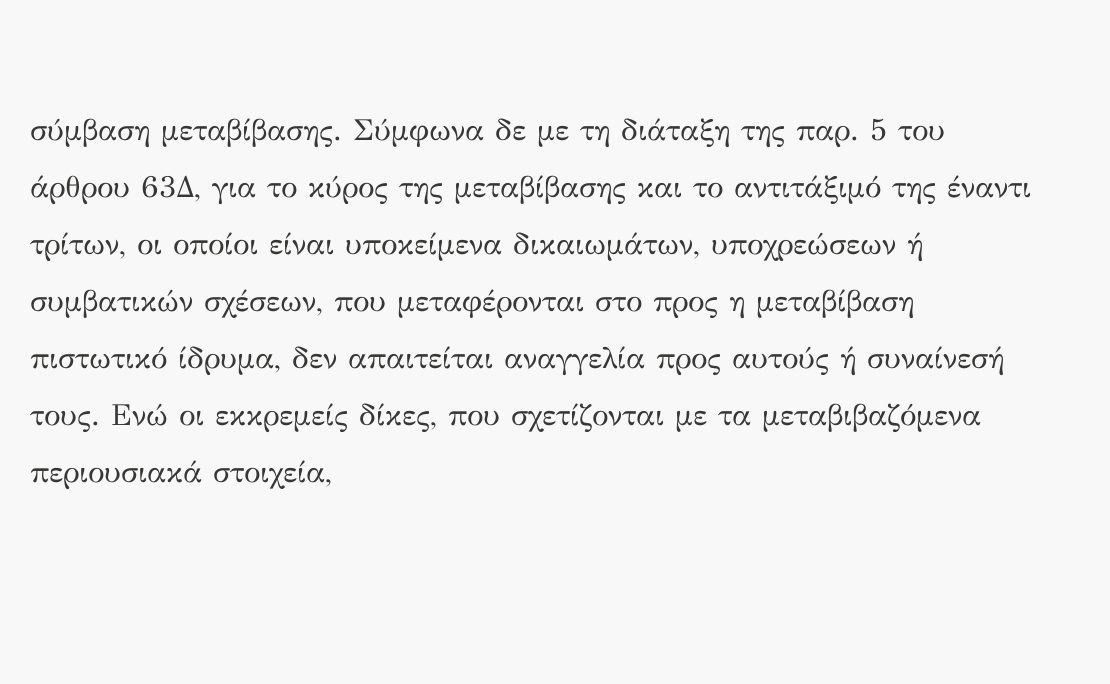σύμβαση μεταβίβασης. Σύμφωνα δε με τη διάταξη της παρ. 5 του άρθρου 63Δ, για το κύρος της μεταβίβασης και το αντιτάξιμό της έναντι τρίτων, οι οποίοι είναι υποκείμενα δικαιωμάτων, υποχρεώσεων ή συμβατικών σχέσεων, που μεταφέρονται στο προς η μεταβίβαση πιστωτικό ίδρυμα, δεν απαιτείται αναγγελία προς αυτούς ή συναίνεσή τους. Ενώ οι εκκρεμείς δίκες, που σχετίζονται με τα μεταβιβαζόμενα περιουσιακά στοιχεία,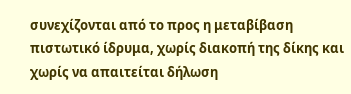συνεχίζονται από το προς η μεταβίβαση πιστωτικό ίδρυμα, χωρίς διακοπή της δίκης και χωρίς να απαιτείται δήλωση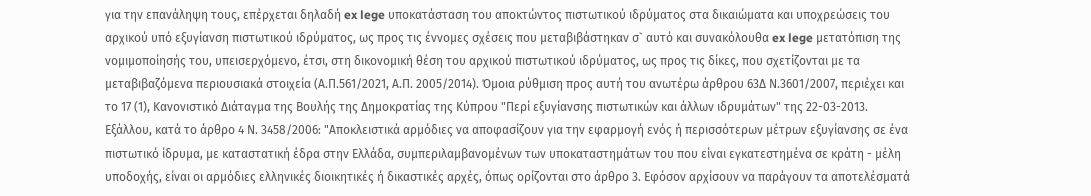για την επανάληψη τους, επέρχεται δηλαδή ex lege υποκατάσταση του αποκτώντος πιστωτικού ιδρύματος στα δικαιώματα και υποχρεώσεις του αρχικού υπό εξυγίανση πιστωτικού ιδρύματος, ως προς τις έννομες σχέσεις που μεταβιβάστηκαν σ` αυτό και συνακόλουθα ex lege μετατόπιση της νομιμοποίησής του, υπεισερχόμενο, έτσι, στη δικονομική θέση του αρχικού πιστωτικού ιδρύματος, ως προς τις δίκες, που σχετίζονται με τα μεταβιβαζόμενα περιουσιακά στοιχεία (Α.Π.561/2021, Α.Π. 2005/2014). Όμοια ρύθμιση προς αυτή του ανωτέρω άρθρου 63Δ Ν.3601/2007, περιέχει και το 17 (1), Κανονιστικό Διάταγμα της Βουλής της Δημοκρατίας της Κύπρου "Περί εξυγίανσης πιστωτικών και άλλων ιδρυμάτων" της 22-03-2013. Εξάλλου, κατά το άρθρο 4 Ν. 3458/2006: "Αποκλειστικά αρμόδιες να αποφασίζουν για την εφαρμογή ενός ή περισσότερων μέτρων εξυγίανσης σε ένα πιστωτικό ίδρυμα, με καταστατική έδρα στην Ελλάδα, συμπεριλαμβανομένων των υποκαταστημάτων του που είναι εγκατεστημένα σε κράτη - μέλη υποδοχής, είναι οι αρμόδιες ελληνικές διοικητικές ή δικαστικές αρχές, όπως ορίζονται στο άρθρο 3. Εφόσον αρχίσουν να παράγουν τα αποτελέσματά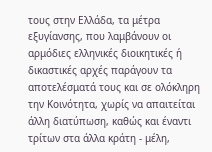τους στην Ελλάδα, τα μέτρα εξυγίανσης, που λαμβάνουν οι αρμόδιες ελληνικές διοικητικές ή δικαστικές αρχές παράγουν τα αποτελέσματά τους και σε ολόκληρη την Κοινότητα, χωρίς να απαιτείται άλλη διατύπωση, καθώς και έναντι τρίτων στα άλλα κράτη - μέλη,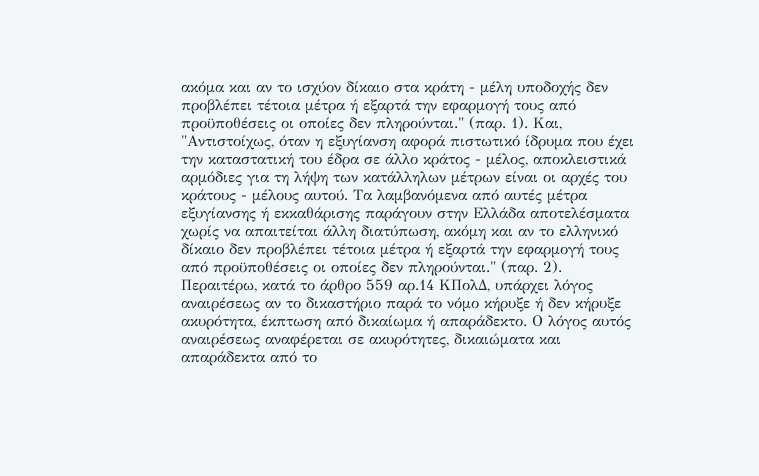ακόμα και αν το ισχύον δίκαιο στα κράτη - μέλη υποδοχής δεν προβλέπει τέτοια μέτρα ή εξαρτά την εφαρμογή τους από προϋποθέσεις οι οποίες δεν πληρούνται." (παρ. 1). Και, "Αντιστοίχως, όταν η εξυγίανση αφορά πιστωτικό ίδρυμα που έχει την καταστατική του έδρα σε άλλο κράτος - μέλος, αποκλειστικά αρμόδιες για τη λήψη των κατάλληλων μέτρων είναι οι αρχές του κράτους - μέλους αυτού. Τα λαμβανόμενα από αυτές μέτρα εξυγίανσης ή εκκαθάρισης παράγουν στην Ελλάδα αποτελέσματα χωρίς να απαιτείται άλλη διατύπωση, ακόμη και αν το ελληνικό δίκαιο δεν προβλέπει τέτοια μέτρα ή εξαρτά την εφαρμογή τους από προϋποθέσεις οι οποίες δεν πληρούνται." (παρ. 2). Περαιτέρω, κατά το άρθρο 559 αρ.14 ΚΠολΔ, υπάρχει λόγος αναιρέσεως αν το δικαστήριο παρά το νόμο κήρυξε ή δεν κήρυξε ακυρότητα, έκπτωση από δικαίωμα ή απαράδεκτο. Ο λόγος αυτός αναιρέσεως αναφέρεται σε ακυρότητες, δικαιώματα και απαράδεκτα από το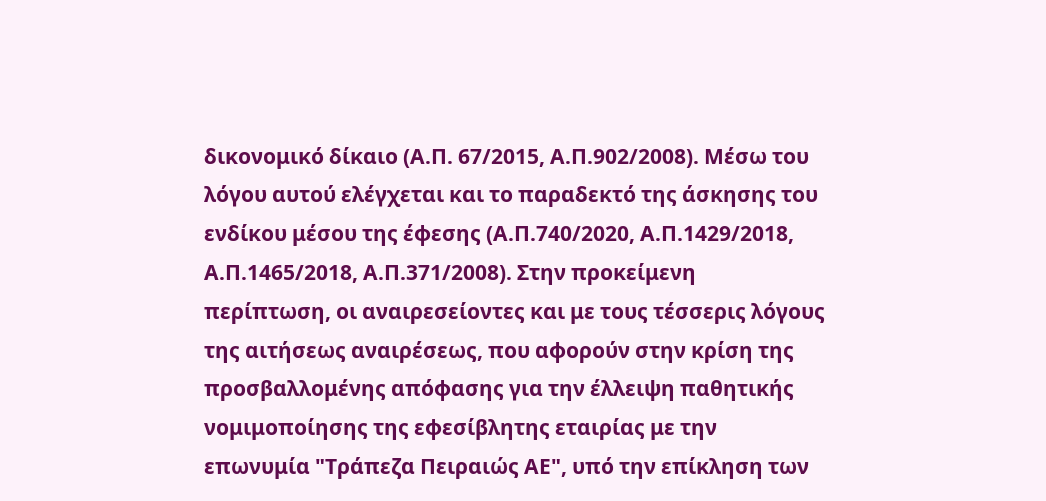δικονομικό δίκαιο (Α.Π. 67/2015, Α.Π.902/2008). Μέσω του λόγου αυτού ελέγχεται και το παραδεκτό της άσκησης του ενδίκου μέσου της έφεσης (Α.Π.740/2020, Α.Π.1429/2018, Α.Π.1465/2018, Α.Π.371/2008). Στην προκείμενη περίπτωση, οι αναιρεσείοντες και με τους τέσσερις λόγους της αιτήσεως αναιρέσεως, που αφορούν στην κρίση της προσβαλλομένης απόφασης για την έλλειψη παθητικής νομιμοποίησης της εφεσίβλητης εταιρίας με την επωνυμία "Τράπεζα Πειραιώς ΑΕ", υπό την επίκληση των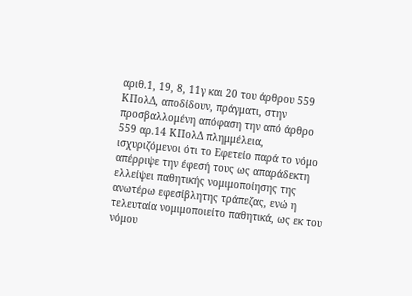αριθ.1, 19, 8, 11γ και 20 του άρθρου 559 ΚΠολΔ, αποδίδουν, πράγματι, στην προσβαλλομένη απόφαση την από άρθρο 559 αρ.14 ΚΠολΔ πλημμέλεια, ισχυριζόμενοι ότι το Εφετείο παρά το νόμο απέρριψε την έφεσή τους ως απαράδεκτη ελλείψει παθητικής νομιμοποίησης της ανωτέρω εφεσίβλητης τράπεζας, ενώ η τελευταία νομιμοποιείτο παθητικά, ως εκ του νόμου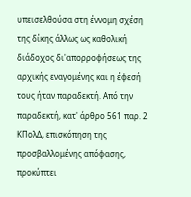υπεισελθούσα στη έννομη σχέση της δίκης άλλως ως καθολική διάδοχος δι'απορροφήσεως της αρχικής εναγομένης και η έφεσή τους ήταν παραδεκτή. Από την παραδεκτή, κατ' άρθρο 561 παρ. 2 ΚΠολΔ, επισκόπηση της προσβαλλομένης απόφασης, προκύπτει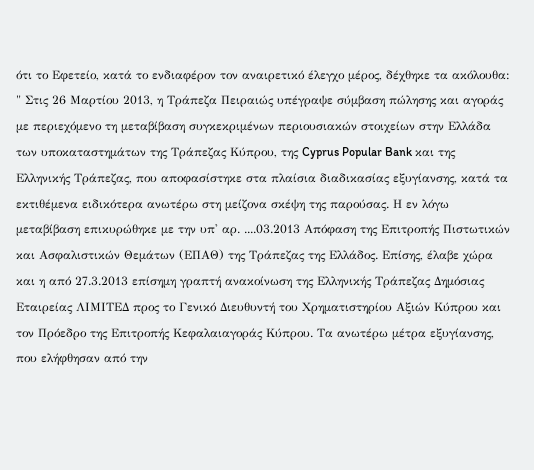ότι το Εφετείο, κατά το ενδιαφέρον τον αναιρετικό έλεγχο μέρος, δέχθηκε τα ακόλουθα: " Στις 26 Μαρτίου 2013, η Τράπεζα Πειραιώς υπέγραψε σύμβαση πώλησης και αγοράς με περιεχόμενο τη μεταβίβαση συγκεκριμένων περιουσιακών στοιχείων στην Ελλάδα των υποκαταστημάτων της Τράπεζας Κύπρου, της Cyprus Popular Bank και της Ελληνικής Τράπεζας, που αποφασίστηκε στα πλαίσια διαδικασίας εξυγίανσης, κατά τα εκτιθέμενα ειδικότερα ανωτέρω στη μείζονα σκέψη της παρούσας. Η εν λόγω μεταβίβαση επικυρώθηκε με την υπ' αρ. ....03.2013 Απόφαση της Επιτροπής Πιστωτικών και Ασφαλιστικών Θεμάτων (ΕΠΑΘ) της Τράπεζας της Ελλάδος. Επίσης, έλαβε χώρα και η από 27.3.2013 επίσημη γραπτή ανακοίνωση της Ελληνικής Τράπεζας Δημόσιας Εταιρείας ΛΙΜΙΤΕΔ προς το Γενικό Διευθυντή του Χρηματιστηρίου Αξιών Κύπρου και τον Πρόεδρο της Επιτροπής Κεφαλαιαγοράς Κύπρου. Τα ανωτέρω μέτρα εξυγίανσης, που ελήφθησαν από την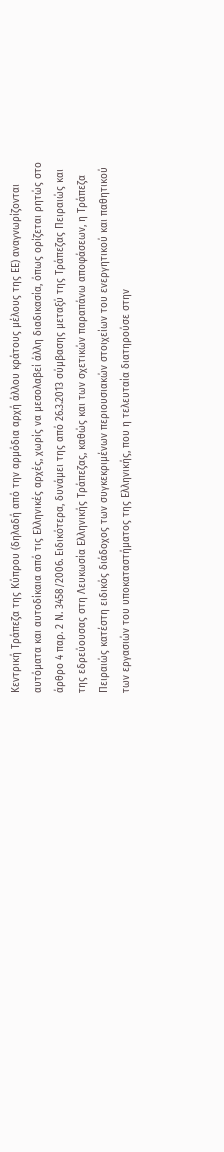Κεντρική Τράπεζα της Κύπρου (δηλαδή από την αρμόδια αρχή άλλου κράτους μέλους της ΕΕ) αναγνωρίζονται αυτόματα και αυτοδίκαια από τις Ελληνικές αρχές, χωρίς να μεσολαβεί άλλη διαδικασία, όπως ορίζεται ρητώς στο άρθρο 4 παρ. 2 Ν. 3458/2006. Ειδικότερα, δυνάμει της από 26.3.2013 σύμβασης μεταξύ της Τράπεζας Πειραιώς και της εδρεύουσας στη Λευκωσία Ελληνικής Τράπεζας, καθώς και των σχετικών παραπάνω αποφάσεων, η Τράπεζα Πειραιώς κατέστη ειδικός διάδοχος των συγκεκριμένων περιουσιακών στοιχείων του ενεργητικού και παθητικού των εργασιών του υποκαταστήματος της Ελληνικής, που η τελευταία διατηρούσε στην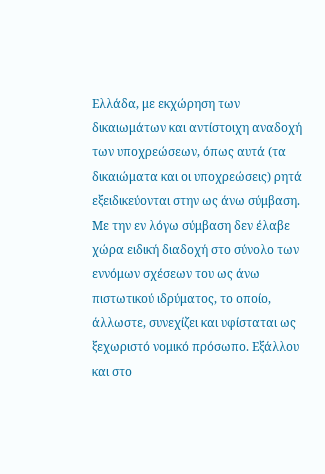Ελλάδα, με εκχώρηση των δικαιωμάτων και αντίστοιχη αναδοχή των υποχρεώσεων, όπως αυτά (τα δικαιώματα και οι υποχρεώσεις) ρητά εξειδικεύονται στην ως άνω σύμβαση. Με την εν λόγω σύμβαση δεν έλαβε χώρα ειδική διαδοχή στο σύνολο των εννόμων σχέσεων του ως άνω πιστωτικού ιδρύματος, το οποίο, άλλωστε, συνεχίζει και υφίσταται ως ξεχωριστό νομικό πρόσωπο. Εξάλλου και στο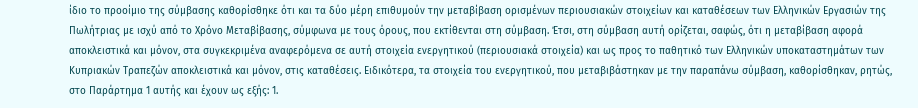ίδιο το προοίμιο της σύμβασης καθορίσθηκε ότι και τα δύο μέρη επιθυμούν την μεταβίβαση ορισμένων περιουσιακών στοιχείων και καταθέσεων των Ελληνικών Εργασιών της Πωλήτριας με ισχύ από το Χρόνο Μεταβίβασης, σύμφωνα με τους όρους, που εκτίθενται στη σύμβαση. Έτσι, στη σύμβαση αυτή ορίζεται, σαφώς, ότι η μεταβίβαση αφορά αποκλειστικά και μόνον, στα συγκεκριμένα αναφερόμενα σε αυτή στοιχεία ενεργητικού (περιουσιακά στοιχεία) και ως προς το παθητικό των Ελληνικών υποκαταστημάτων των Κυπριακών Τραπεζών αποκλειστικά και μόνον, στις καταθέσεις. Ειδικότερα, τα στοιχεία του ενεργητικού, που μεταβιβάστηκαν με την παραπάνω σύμβαση, καθορίσθηκαν, ρητώς, στο Παράρτημα 1 αυτής και έχουν ως εξής: 1.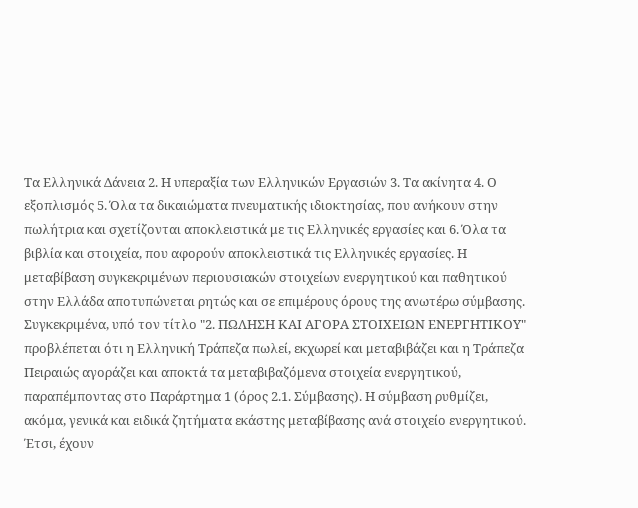Τα Ελληνικά Δάνεια 2. Η υπεραξία των Ελληνικών Εργασιών 3. Τα ακίνητα 4. Ο εξοπλισμός 5. Όλα τα δικαιώματα πνευματικής ιδιοκτησίας, που ανήκουν στην πωλήτρια και σχετίζονται αποκλειστικά με τις Ελληνικές εργασίες και 6. Όλα τα βιβλία και στοιχεία, που αφορούν αποκλειστικά τις Ελληνικές εργασίες. Η μεταβίβαση συγκεκριμένων περιουσιακών στοιχείων ενεργητικού και παθητικού στην Ελλάδα αποτυπώνεται ρητώς και σε επιμέρους όρους της ανωτέρω σύμβασης. Συγκεκριμένα, υπό τον τίτλο "2. ΠΩΛΗΣΗ ΚΑΙ ΑΓΟΡΑ ΣΤΟΙΧΕΙΩΝ ΕΝΕΡΓΗΤΙΚΟΥ" προβλέπεται ότι η Ελληνική Τράπεζα πωλεί, εκχωρεί και μεταβιβάζει και η Τράπεζα Πειραιώς αγοράζει και αποκτά τα μεταβιβαζόμενα στοιχεία ενεργητικού, παραπέμποντας στο Παράρτημα 1 (όρος 2.1. Σύμβασης). Η σύμβαση ρυθμίζει, ακόμα, γενικά και ειδικά ζητήματα εκάστης μεταβίβασης ανά στοιχείο ενεργητικού. Έτσι, έχουν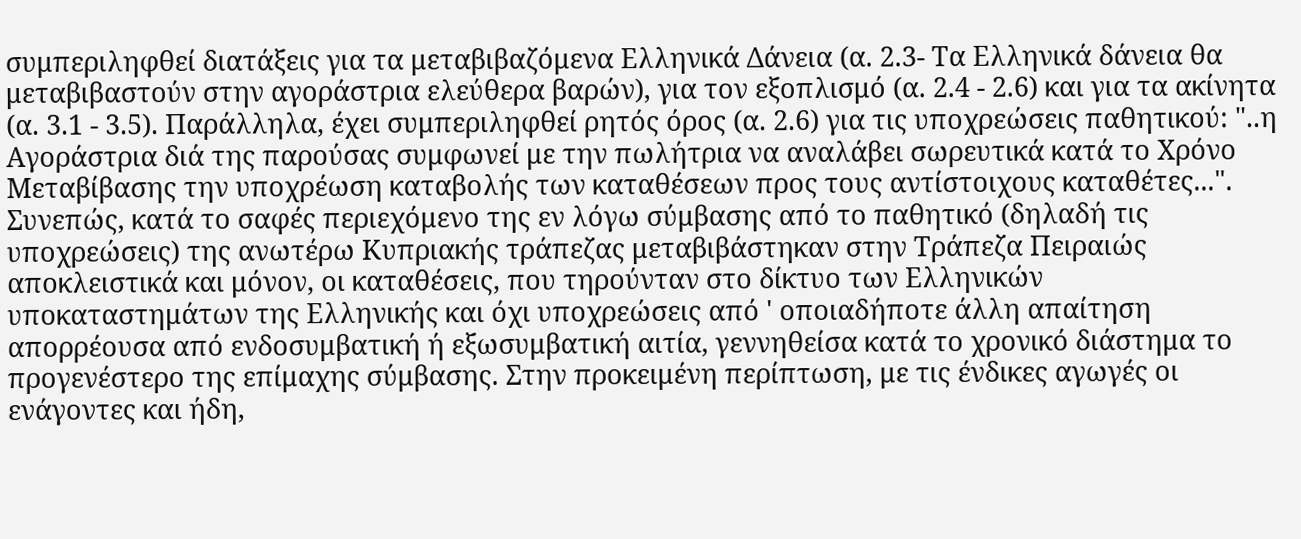συμπεριληφθεί διατάξεις για τα μεταβιβαζόμενα Ελληνικά Δάνεια (α. 2.3- Τα Ελληνικά δάνεια θα μεταβιβαστούν στην αγοράστρια ελεύθερα βαρών), για τον εξοπλισμό (α. 2.4 - 2.6) και για τα ακίνητα (α. 3.1 - 3.5). Παράλληλα, έχει συμπεριληφθεί ρητός όρος (α. 2.6) για τις υποχρεώσεις παθητικού: "..η Αγοράστρια διά της παρούσας συμφωνεί με την πωλήτρια να αναλάβει σωρευτικά κατά το Χρόνο Μεταβίβασης την υποχρέωση καταβολής των καταθέσεων προς τους αντίστοιχους καταθέτες...". Συνεπώς, κατά το σαφές περιεχόμενο της εν λόγω σύμβασης από το παθητικό (δηλαδή τις υποχρεώσεις) της ανωτέρω Κυπριακής τράπεζας μεταβιβάστηκαν στην Τράπεζα Πειραιώς αποκλειστικά και μόνον, οι καταθέσεις, που τηρούνταν στο δίκτυο των Ελληνικών υποκαταστημάτων της Ελληνικής και όχι υποχρεώσεις από ' οποιαδήποτε άλλη απαίτηση απορρέουσα από ενδοσυμβατική ή εξωσυμβατική αιτία, γεννηθείσα κατά το χρονικό διάστημα το προγενέστερο της επίμαχης σύμβασης. Στην προκειμένη περίπτωση, με τις ένδικες αγωγές οι ενάγοντες και ήδη,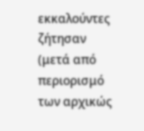εκκαλούντες ζήτησαν (μετά από περιορισμό των αρχικώς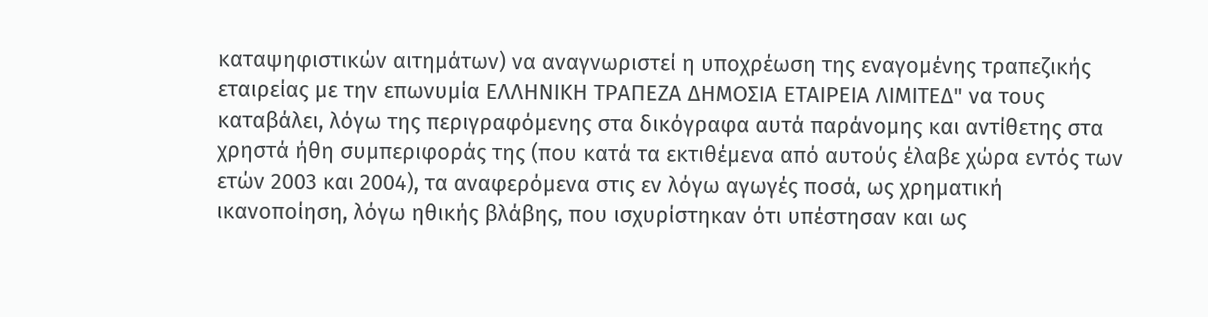καταψηφιστικών αιτημάτων) να αναγνωριστεί η υποχρέωση της εναγομένης τραπεζικής εταιρείας με την επωνυμία ΕΛΛΗΝΙΚΗ ΤΡΑΠΕΖΑ ΔΗΜΟΣΙΑ ΕΤΑΙΡΕΙΑ ΛΙΜΙΤΕΔ" να τους καταβάλει, λόγω της περιγραφόμενης στα δικόγραφα αυτά παράνομης και αντίθετης στα χρηστά ήθη συμπεριφοράς της (που κατά τα εκτιθέμενα από αυτούς έλαβε χώρα εντός των ετών 2003 και 2004), τα αναφερόμενα στις εν λόγω αγωγές ποσά, ως χρηματική ικανοποίηση, λόγω ηθικής βλάβης, που ισχυρίστηκαν ότι υπέστησαν και ως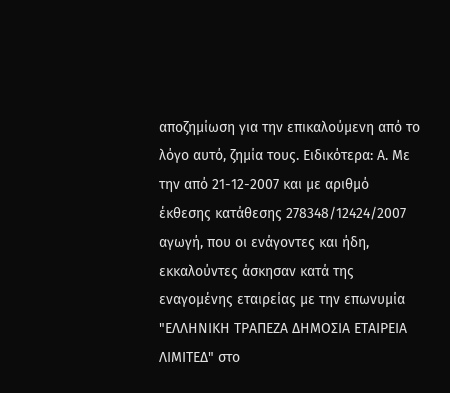αποζημίωση για την επικαλούμενη από το λόγο αυτό, ζημία τους. Ειδικότερα: Α. Με την από 21-12-2007 και με αριθμό έκθεσης κατάθεσης 278348/12424/2007 αγωγή, που οι ενάγοντες και ήδη, εκκαλούντες άσκησαν κατά της εναγομένης εταιρείας με την επωνυμία "ΕΛΛΗΝΙΚΗ ΤΡΑΠΕΖΑ ΔΗΜΟΣΙΑ ΕΤΑΙΡΕΙΑ ΛΙΜΙΤΕΔ" στο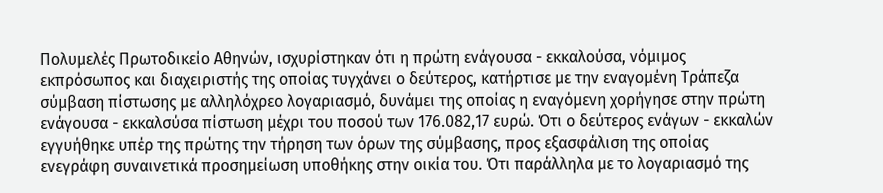Πολυμελές Πρωτοδικείο Αθηνών, ισχυρίστηκαν ότι η πρώτη ενάγουσα - εκκαλούσα, νόμιμος εκπρόσωπος και διαχειριστής της οποίας τυγχάνει ο δεύτερος, κατήρτισε με την εναγομένη Τράπεζα σύμβαση πίστωσης με αλληλόχρεο λογαριασμό, δυνάμει της οποίας η εναγόμενη χορήγησε στην πρώτη ενάγουσα - εκκαλσύσα πίστωση μέχρι του ποσού των 176.082,17 ευρώ. Ότι ο δεύτερος ενάγων - εκκαλών εγγυήθηκε υπέρ της πρώτης την τήρηση των όρων της σύμβασης, προς εξασφάλιση της οποίας ενεγράφη συναινετικά προσημείωση υποθήκης στην οικία του. Ότι παράλληλα με το λογαριασμό της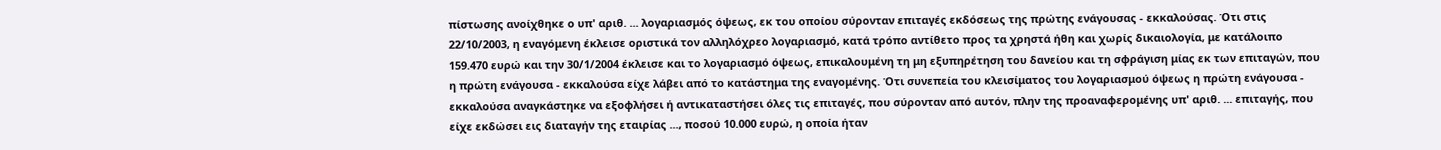πίστωσης ανοίχθηκε ο υπ' αριθ. ... λογαριασμός όψεως, εκ του οποίου σύρονταν επιταγές εκδόσεως της πρώτης ενάγουσας - εκκαλούσας. Ότι στις 22/10/2003, η εναγόμενη έκλεισε οριστικά τον αλληλόχρεο λογαριασμό, κατά τρόπο αντίθετο προς τα χρηστά ήθη και χωρίς δικαιολογία, με κατάλοιπο 159.470 ευρώ και την 30/1/2004 έκλεισε και το λογαριασμό όψεως, επικαλουμένη τη μη εξυπηρέτηση του δανείου και τη σφράγιση μίας εκ των επιταγών, που η πρώτη ενάγουσα - εκκαλούσα είχε λάβει από το κατάστημα της εναγομένης. Ότι συνεπεία του κλεισίματος του λογαριασμού όψεως η πρώτη ενάγουσα - εκκαλούσα αναγκάστηκε να εξοφλήσει ή αντικαταστήσει όλες τις επιταγές, που σύρονταν από αυτόν, πλην της προαναφερομένης υπ' αριθ. ... επιταγής, που είχε εκδώσει εις διαταγήν της εταιρίας ..., ποσού 10.000 ευρώ, η οποία ήταν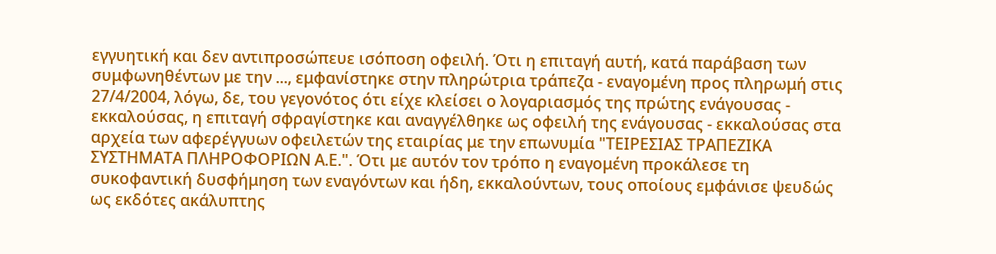εγγυητική και δεν αντιπροσώπευε ισόποση οφειλή. Ότι η επιταγή αυτή, κατά παράβαση των συμφωνηθέντων με την ..., εμφανίστηκε στην πληρώτρια τράπεζα - εναγομένη προς πληρωμή στις 27/4/2004, λόγω, δε, του γεγονότος ότι είχε κλείσει ο λογαριασμός της πρώτης ενάγουσας - εκκαλούσας, η επιταγή σφραγίστηκε και αναγγέλθηκε ως οφειλή της ενάγουσας - εκκαλούσας στα αρχεία των αφερέγγυων οφειλετών της εταιρίας με την επωνυμία "ΤΕΙΡΕΣΙΑΣ ΤΡΑΠΕΖΙΚΑ ΣΥΣΤΗΜΑΤΑ ΠΛΗΡΟΦΟΡΙΩΝ Α.Ε.". Ότι με αυτόν τον τρόπο η εναγομένη προκάλεσε τη συκοφαντική δυσφήμηση των εναγόντων και ήδη, εκκαλούντων, τους οποίους εμφάνισε ψευδώς ως εκδότες ακάλυπτης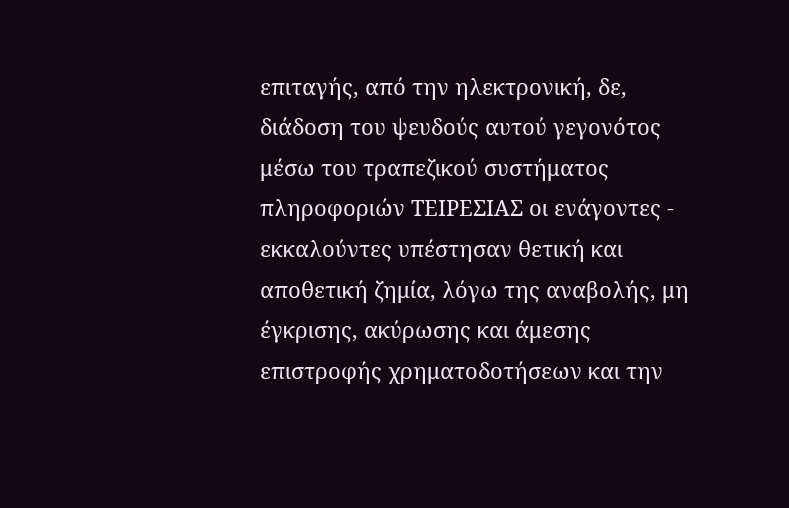επιταγής, από την ηλεκτρονική, δε, διάδοση του ψευδούς αυτού γεγονότος μέσω του τραπεζικού συστήματος πληροφοριών ΤΕΙΡΕΣΙΑΣ οι ενάγοντες - εκκαλούντες υπέστησαν θετική και αποθετική ζημία, λόγω της αναβολής, μη έγκρισης, ακύρωσης και άμεσης επιστροφής χρηματοδοτήσεων και την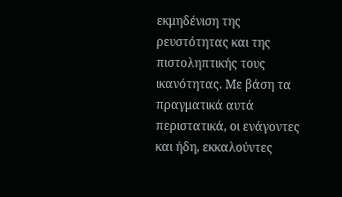εκμηδένιση της ρευστότητας και της πιστοληπτικής τους ικανότητας. Με βάση τα πραγματικά αυτά περιστατικά, οι ενάγοντες και ήδη, εκκαλούντες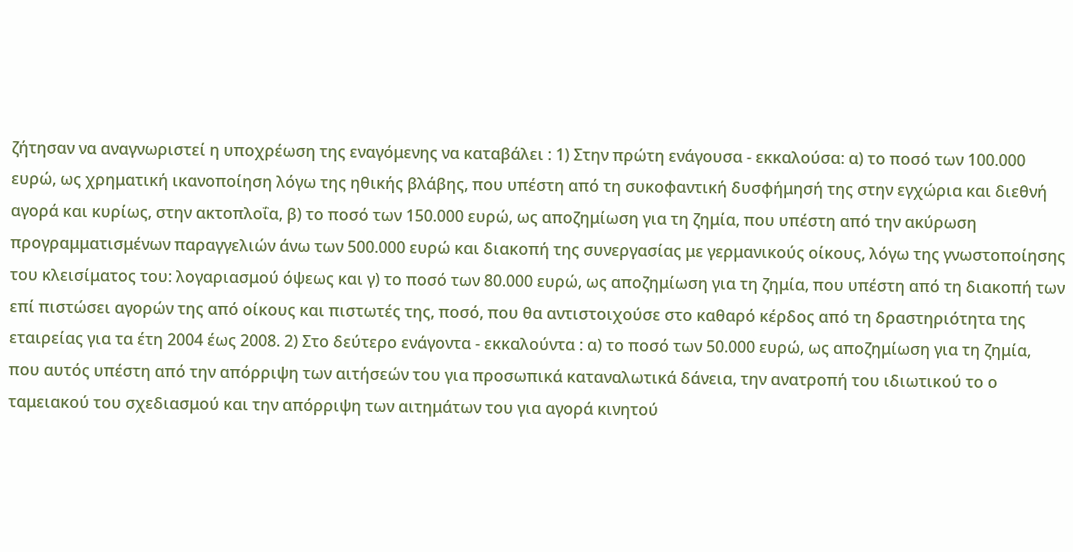ζήτησαν να αναγνωριστεί η υποχρέωση της εναγόμενης να καταβάλει : 1) Στην πρώτη ενάγουσα - εκκαλούσα: α) το ποσό των 100.000 ευρώ, ως χρηματική ικανοποίηση λόγω της ηθικής βλάβης, που υπέστη από τη συκοφαντική δυσφήμησή της στην εγχώρια και διεθνή αγορά και κυρίως, στην ακτοπλοΐα, β) το ποσό των 150.000 ευρώ, ως αποζημίωση για τη ζημία, που υπέστη από την ακύρωση προγραμματισμένων παραγγελιών άνω των 500.000 ευρώ και διακοπή της συνεργασίας με γερμανικούς οίκους, λόγω της γνωστοποίησης του κλεισίματος του: λογαριασμού όψεως και γ) το ποσό των 80.000 ευρώ, ως αποζημίωση για τη ζημία, που υπέστη από τη διακοπή των επί πιστώσει αγορών της από οίκους και πιστωτές της, ποσό, που θα αντιστοιχούσε στο καθαρό κέρδος από τη δραστηριότητα της εταιρείας για τα έτη 2004 έως 2008. 2) Στο δεύτερο ενάγοντα - εκκαλούντα : α) το ποσό των 50.000 ευρώ, ως αποζημίωση για τη ζημία, που αυτός υπέστη από την απόρριψη των αιτήσεών του για προσωπικά καταναλωτικά δάνεια, την ανατροπή του ιδιωτικού το ο ταμειακού του σχεδιασμού και την απόρριψη των αιτημάτων του για αγορά κινητού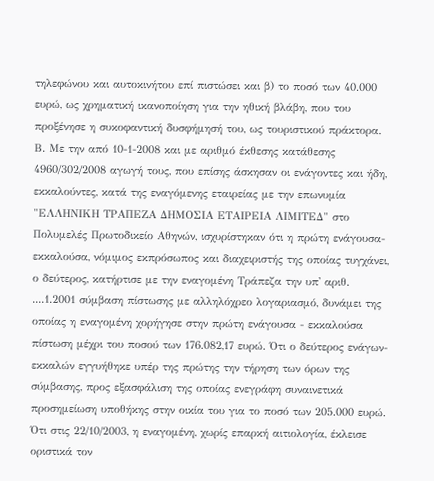τηλεφώνου και αυτοκινήτου επί πιστώσει και β) το ποσό των 40.000 ευρώ, ως χρηματική ικανοποίηση για την ηθική βλάβη, που του προξένησε η συκοφαντική δυσφήμησή του, ως τουριστικού πράκτορα. Β. Με την από 10-1-2008 και με αριθμό έκθεσης κατάθεσης 4960/302/2008 αγωγή τους, που επίσης άσκησαν οι ενάγοντες και ήδη, εκκαλούντες, κατά της εναγόμενης εταιρείας με την επωνυμία "ΕΛΛΗΝΙΚΗ ΤΡΑΠΕΖΑ ΔΗΜΟΣΙΑ ΕΤΑΙΡΕΙΑ ΛΙΜΙΤΕΔ" στο Πολυμελές Πρωτοδικείο Αθηνών, ισχυρίστηκαν ότι η πρώτη ενάγουσα- εκκαλούσα, νόμιμος εκπρόσωπος και διαχειριστής της οποίας τυγχάνει, ο δεύτερος, κατήρτισε με την εναγομένη Τράπεζα την υπ' αριθ. ....1.2001 σύμβαση πίστωσης με αλληλόχρεο λογαριασμό, δυνάμει της οποίας η εναγομένη χορήγησε στην πρώτη ενάγουσα - εκκαλούσα πίστωση μέχρι του ποσού των 176.082,17 ευρώ. Ότι ο δεύτερος ενάγων- εκκαλών εγγυήθηκε υπέρ της πρώτης την τήρηση των όρων της σύμβασης, προς εξασφάλιση της οποίας ενεγράφη συναινετικά προσημείωση υποθήκης στην οικία του για το ποσό των 205.000 ευρώ. Ότι στις 22/10/2003, η εναγομένη, χωρίς επαρκή αιτιολογία, έκλεισε οριστικά τον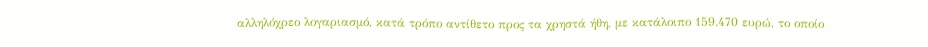αλληλόχρεο λογαριασμό, κατά τρόπο αντίθετο προς τα χρηστά ήθη, με κατάλοιπο 159.470 ευρώ, το οποίο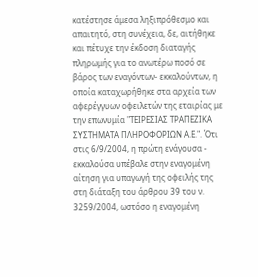κατέστησε άμεσα ληξιπρόθεσμο και απαιτητό, στη συνέχεια, δε, αιτήθηκε και πέτυχε την έκδοση διαταγής πληρωμής για το ανωτέρω ποσό σε βάρος των εναγόντων- εκκαλούντων, η οποία καταχωρήθηκε στα αρχεία των αφερέγγυων οφειλετών της εταιρίας με την επωνυμία "ΤΕΙΡΕΣΙΑΣ ΤΡΑΠΕΖΙΚΑ ΣΥΣΤΗΜΑΤΑ ΠΛΗΡΟΦΟΡΙΩΝ Α.Ε.". Ότι στις 6/9/2004, η πρώτη ενάγουσα - εκκαλούσα υπέβαλε στην εναγομένη αίτηση για υπαγωγή της οφειλής της στη διάταξη του άρθρου 39 του ν. 3259/2004, ωστόσο η εναγομένη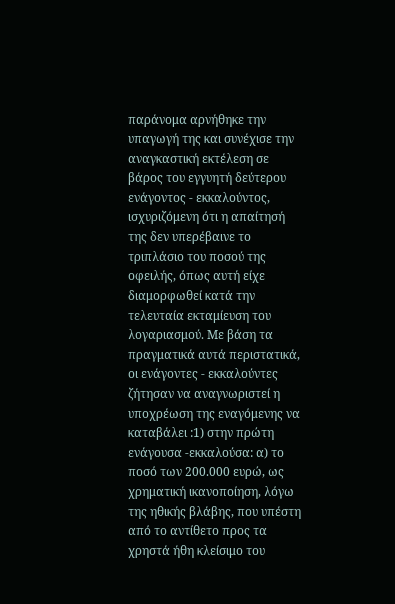παράνομα αρνήθηκε την υπαγωγή της και συνέχισε την αναγκαστική εκτέλεση σε βάρος του εγγυητή δεύτερου ενάγοντος - εκκαλούντος, ισχυριζόμενη ότι η απαίτησή της δεν υπερέβαινε το τριπλάσιο του ποσού της οφειλής, όπως αυτή είχε διαμορφωθεί κατά την τελευταία εκταμίευση του λογαριασμού. Με βάση τα πραγματικά αυτά περιστατικά, οι ενάγοντες - εκκαλούντες ζήτησαν να αναγνωριστεί η υποχρέωση της εναγόμενης να καταβάλει :1) στην πρώτη ενάγουσα -εκκαλούσα: α) το ποσό των 200.000 ευρώ, ως χρηματική ικανοποίηση, λόγω της ηθικής βλάβης, που υπέστη από το αντίθετο προς τα χρηστά ήθη κλείσιμο του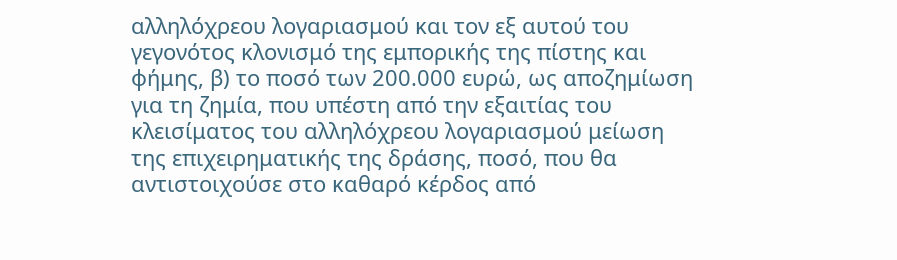αλληλόχρεου λογαριασμού και τον εξ αυτού του γεγονότος κλονισμό της εμπορικής της πίστης και φήμης, β) το ποσό των 200.000 ευρώ, ως αποζημίωση για τη ζημία, που υπέστη από την εξαιτίας του κλεισίματος του αλληλόχρεου λογαριασμού μείωση της επιχειρηματικής της δράσης, ποσό, που θα αντιστοιχούσε στο καθαρό κέρδος από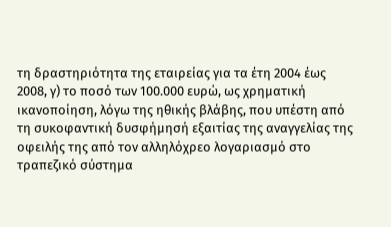τη δραστηριότητα της εταιρείας για τα έτη 2004 έως 2008, γ) το ποσό των 100.000 ευρώ, ως χρηματική ικανοποίηση, λόγω της ηθικής βλάβης, που υπέστη από τη συκοφαντική δυσφήμησή εξαιτίας της αναγγελίας της οφειλής της από τον αλληλόχρεο λογαριασμό στο τραπεζικό σύστημα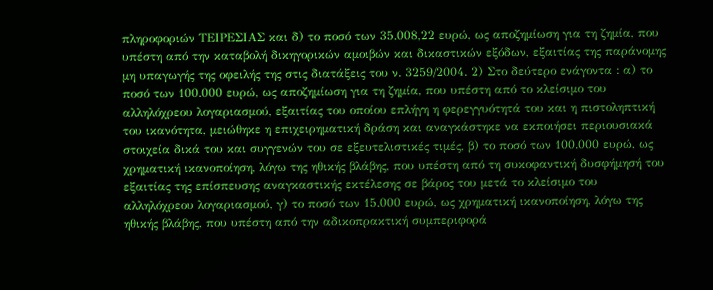πληροφοριών ΤΕΙΡΕΣΙΑΣ και δ) το ποσό των 35.008,22 ευρώ, ως αποζημίωση για τη ζημία, που υπέστη από την καταβολή δικηγορικών αμοιβών και δικαστικών εξόδων, εξαιτίας της παράνομης μη υπαγωγής της οφειλής της στις διατάξεις του ν. 3259/2004. 2) Στο δεύτερο ενάγοντα : α) το ποσό των 100.000 ευρώ, ως αποζημίωση για τη ζημία, που υπέστη από το κλείσιμο του αλληλόχρεου λογαριασμού, εξαιτίας του οποίου επλήγη η φερεγγυότητά του και η πιστοληπτική του ικανότητα, μειώθηκε η επιχειρηματική δράση και αναγκάστηκε να εκποιήσει περιουσιακά στοιχεία δικά του και συγγενών του σε εξευτελιστικές τιμές, β) το ποσό των 100.000 ευρώ, ως χρηματική ικανοποίηση, λόγω της ηθικής βλάβης, που υπέστη από τη συκοφαντική δυσφήμησή του εξαιτίας της επίσπευσης αναγκαστικής εκτέλεσης σε βάρος του μετά το κλείσιμο του αλληλόχρεου λογαριασμού, γ) το ποσό των 15.000 ευρώ, ως χρηματική ικανοποίηση, λόγω της ηθικής βλάβης, που υπέστη από την αδικοπρακτική συμπεριφορά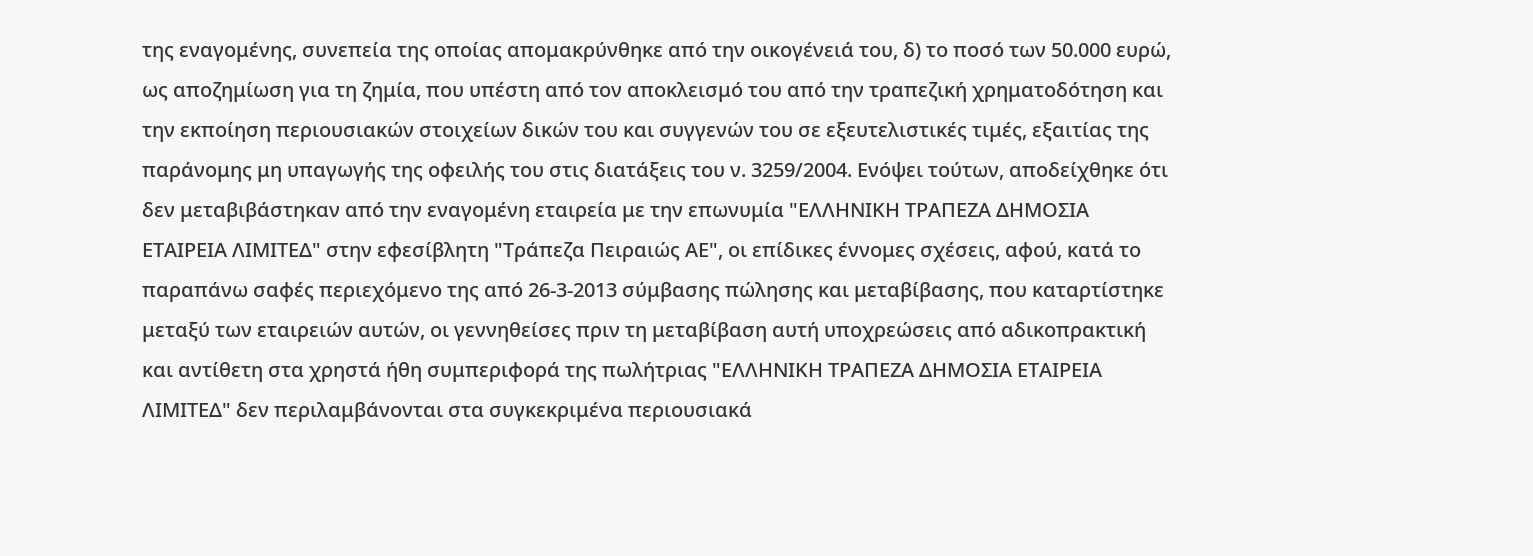της εναγομένης, συνεπεία της οποίας απομακρύνθηκε από την οικογένειά του, δ) το ποσό των 50.000 ευρώ, ως αποζημίωση για τη ζημία, που υπέστη από τον αποκλεισμό του από την τραπεζική χρηματοδότηση και την εκποίηση περιουσιακών στοιχείων δικών του και συγγενών του σε εξευτελιστικές τιμές, εξαιτίας της παράνομης μη υπαγωγής της οφειλής του στις διατάξεις του ν. 3259/2004. Ενόψει τούτων, αποδείχθηκε ότι δεν μεταβιβάστηκαν από την εναγομένη εταιρεία με την επωνυμία "ΕΛΛΗΝΙΚΗ ΤΡΑΠΕΖΑ ΔΗΜΟΣΙΑ ΕΤΑΙΡΕΙΑ ΛΙΜΙΤΕΔ" στην εφεσίβλητη "Τράπεζα Πειραιώς ΑΕ", οι επίδικες έννομες σχέσεις, αφού, κατά το παραπάνω σαφές περιεχόμενο της από 26-3-2013 σύμβασης πώλησης και μεταβίβασης, που καταρτίστηκε μεταξύ των εταιρειών αυτών, οι γεννηθείσες πριν τη μεταβίβαση αυτή υποχρεώσεις από αδικοπρακτική και αντίθετη στα χρηστά ήθη συμπεριφορά της πωλήτριας "ΕΛΛΗΝΙΚΗ ΤΡΑΠΕΖΑ ΔΗΜΟΣΙΑ ΕΤΑΙΡΕΙΑ ΛΙΜΙΤΕΔ" δεν περιλαμβάνονται στα συγκεκριμένα περιουσιακά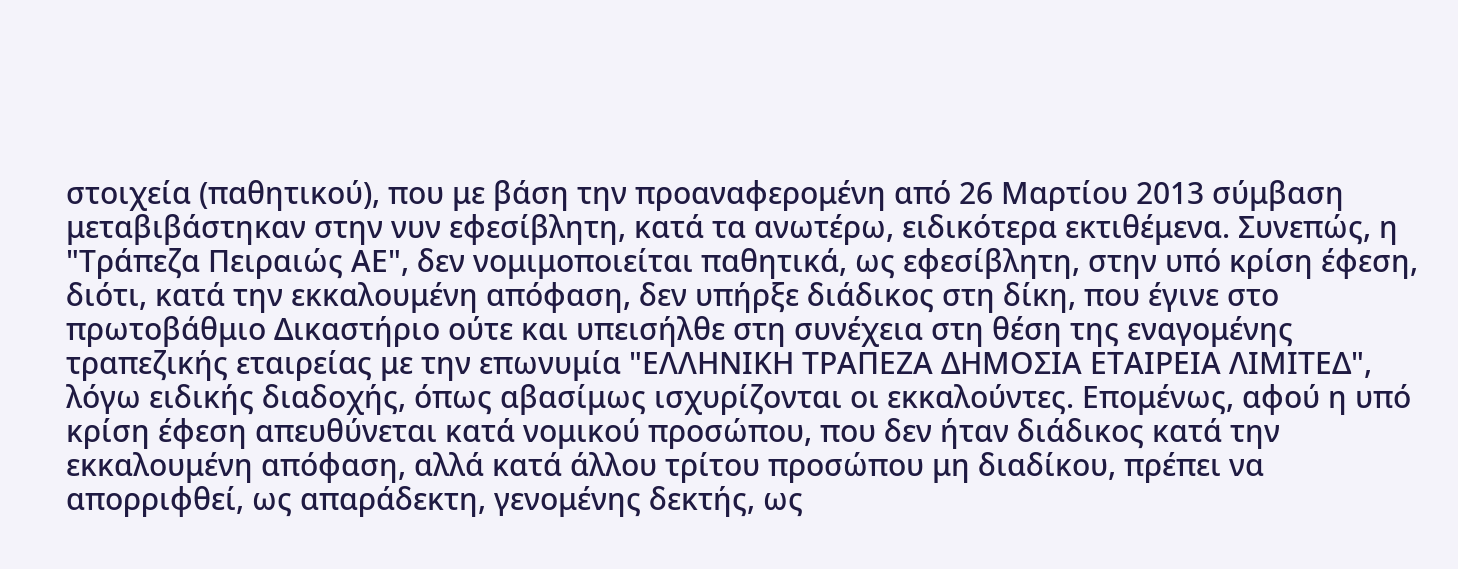στοιχεία (παθητικού), που με βάση την προαναφερομένη από 26 Μαρτίου 2013 σύμβαση μεταβιβάστηκαν στην νυν εφεσίβλητη, κατά τα ανωτέρω, ειδικότερα εκτιθέμενα. Συνεπώς, η "Τράπεζα Πειραιώς ΑΕ", δεν νομιμοποιείται παθητικά, ως εφεσίβλητη, στην υπό κρίση έφεση, διότι, κατά την εκκαλουμένη απόφαση, δεν υπήρξε διάδικος στη δίκη, που έγινε στο πρωτοβάθμιο Δικαστήριο ούτε και υπεισήλθε στη συνέχεια στη θέση της εναγομένης τραπεζικής εταιρείας με την επωνυμία "ΕΛΛΗΝΙΚΗ ΤΡΑΠΕΖΑ ΔΗΜΟΣΙΑ ΕΤΑΙΡΕΙΑ ΛΙΜΙΤΕΔ", λόγω ειδικής διαδοχής, όπως αβασίμως ισχυρίζονται οι εκκαλούντες. Επομένως, αφού η υπό κρίση έφεση απευθύνεται κατά νομικού προσώπου, που δεν ήταν διάδικος κατά την εκκαλουμένη απόφαση, αλλά κατά άλλου τρίτου προσώπου μη διαδίκου, πρέπει να απορριφθεί, ως απαράδεκτη, γενομένης δεκτής, ως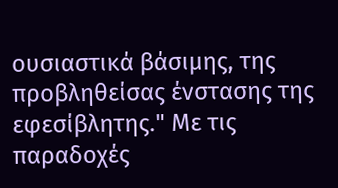ουσιαστικά βάσιμης, της προβληθείσας ένστασης της εφεσίβλητης." Με τις παραδοχές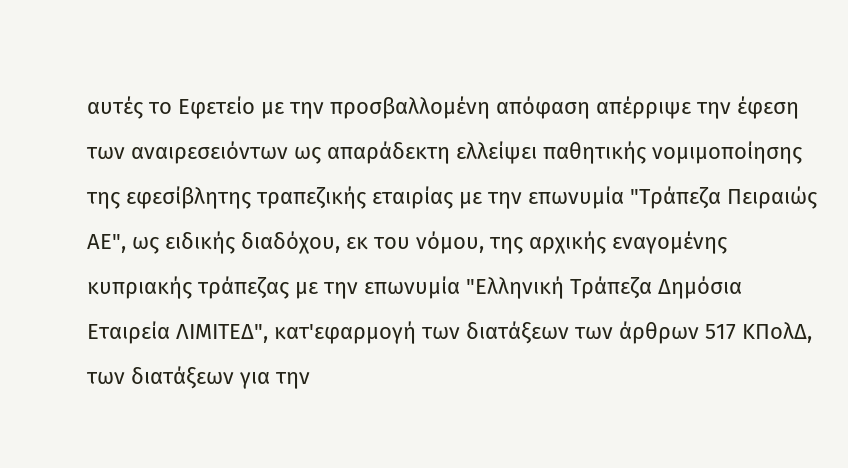αυτές το Εφετείο με την προσβαλλομένη απόφαση απέρριψε την έφεση των αναιρεσειόντων ως απαράδεκτη ελλείψει παθητικής νομιμοποίησης της εφεσίβλητης τραπεζικής εταιρίας με την επωνυμία "Τράπεζα Πειραιώς ΑΕ", ως ειδικής διαδόχου, εκ του νόμου, της αρχικής εναγομένης κυπριακής τράπεζας με την επωνυμία "Ελληνική Τράπεζα Δημόσια Εταιρεία ΛΙΜΙΤΕΔ", κατ'εφαρμογή των διατάξεων των άρθρων 517 ΚΠολΔ, των διατάξεων για την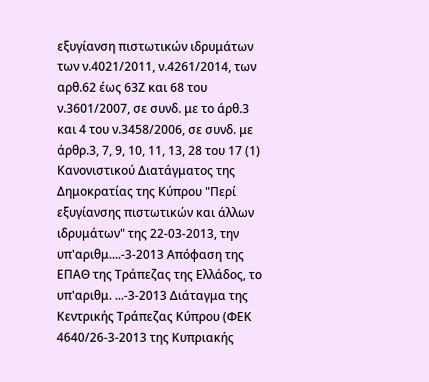εξυγίανση πιστωτικών ιδρυμάτων των ν.4021/2011, ν.4261/2014, των αρθ.62 έως 63Ζ και 68 του ν.3601/2007, σε συνδ. με το άρθ.3 και 4 του ν.3458/2006, σε συνδ. με άρθρ.3, 7, 9, 10, 11, 13, 28 του 17 (1) Κανονιστικού Διατάγματος της Δημοκρατίας της Κύπρου "Περί εξυγίανσης πιστωτικών και άλλων ιδρυμάτων" της 22-03-2013, την υπ'αριθμ....-3-2013 Απόφαση της ΕΠΑΘ της Τράπεζας της Ελλάδος, το υπ'αριθμ. ...-3-2013 Διάταγμα της Κεντρικής Τράπεζας Κύπρου (ΦΕΚ 4640/26-3-2013 της Κυπριακής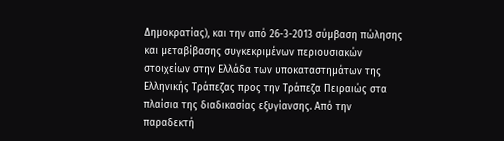Δημοκρατίας), και την από 26-3-2013 σύμβαση πώλησης και μεταβίβασης συγκεκριμένων περιουσιακών στοιχείων στην Ελλάδα των υποκαταστημάτων της Ελληνικής Τράπεζας προς την Τράπεζα Πειραιώς στα πλαίσια της διαδικασίας εξυγίανσης. Από την παραδεκτή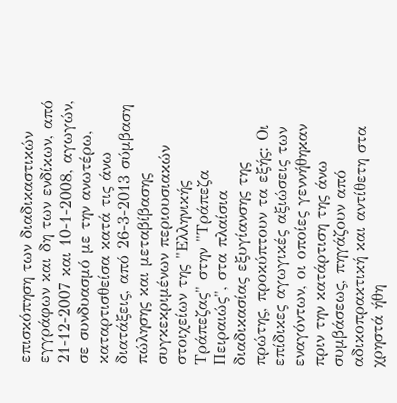επισκόπηση των διαδικαστικών εγγράφων και δη των ενδίκων, από 21-12-2007 και 10-1-2008, αγωγών, σε συνδυασμό με την ανωτέρω, καταρτισθείσα κατά τις άνω διατάξεις, από 26-3-2013 σύμβαση πώλησης και μεταβίβασης συγκεκριμένων περιουσιακών στοιχείων της "Ελληνικής Τράπεζας" στην "Τράπεζα Πειραιώς", στα πλαίσια διαδικασίας εξυγίανσης της πρώτης, προκύπτουν τα εξής: Οι επίδικες αγωγικές αξιώσεις των εναγόντων, οι οποίες γεννήθηκαν πριν την κατάρτιση της άνω συμβάσεως, πηγάζουν από αδικοπρακτική και αντίθετη στα χρηστά ήθη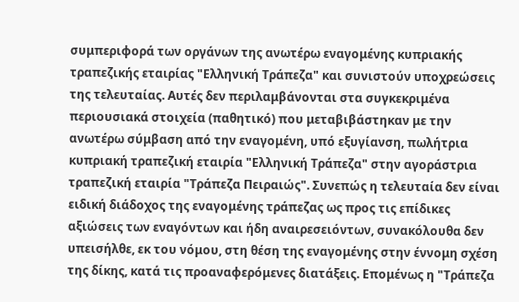συμπεριφορά των οργάνων της ανωτέρω εναγομένης κυπριακής τραπεζικής εταιρίας "Ελληνική Τράπεζα" και συνιστούν υποχρεώσεις της τελευταίας. Αυτές δεν περιλαμβάνονται στα συγκεκριμένα περιουσιακά στοιχεία (παθητικό) που μεταβιβάστηκαν με την ανωτέρω σύμβαση από την εναγομένη, υπό εξυγίανση, πωλήτρια κυπριακή τραπεζική εταιρία "Ελληνική Τράπεζα" στην αγοράστρια τραπεζική εταιρία "Τράπεζα Πειραιώς". Συνεπώς η τελευταία δεν είναι ειδική διάδοχος της εναγομένης τράπεζας ως προς τις επίδικες αξιώσεις των εναγόντων και ήδη αναιρεσειόντων, συνακόλουθα δεν υπεισήλθε, εκ του νόμου, στη θέση της εναγομένης στην έννομη σχέση της δίκης, κατά τις προαναφερόμενες διατάξεις. Επομένως η "Τράπεζα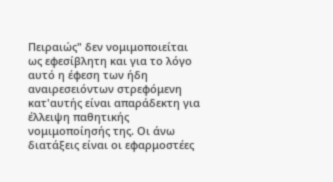Πειραιώς" δεν νομιμοποιείται ως εφεσίβλητη και για το λόγο αυτό η έφεση των ήδη αναιρεσειόντων στρεφόμενη κατ'αυτής είναι απαράδεκτη για έλλειψη παθητικής νομιμοποίησής της. Οι άνω διατάξεις είναι οι εφαρμοστέες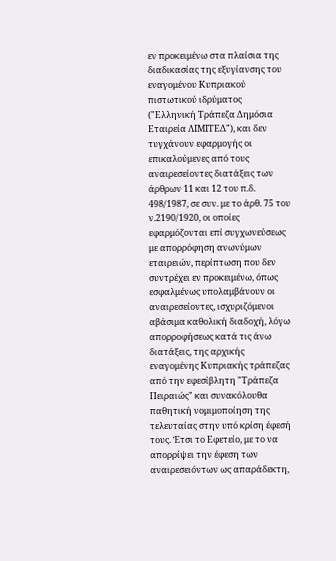εν προκειμένω στα πλαίσια της διαδικασίας της εξυγίανσης του εναγομένου Κυπριακού πιστωτικού ιδρύματος ("Ελληνική Τράπεζα Δημόσια Εταιρεία ΛΙΜΙΤΕΔ"), και δεν τυγχάνουν εφαρμογής οι επικαλούμενες από τους αναιρεσείοντες διατάξεις των άρθρων 11 και 12 του π.δ. 498/1987, σε συν. με το άρθ. 75 του ν.2190/1920, οι οποίες εφαρμόζονται επί συγχωνεύσεως με απορρόφηση ανωνύμων εταιρειών, περίπτωση που δεν συντρέχει εν προκειμένω, όπως εσφαλμένως υπολαμβάνουν οι αναιρεσείοντες, ισχυριζόμενοι αβάσιμα καθολική διαδοχή, λόγω απορροφήσεως κατά τις άνω διατάξεις, της αρχικής εναγομένης Κυπριακής τράπεζας από την εφεσίβλητη "Τράπεζα Πειραιώς" και συνακόλουθα παθητική νομιμοποίηση της τελευταίας στην υπό κρίση έφεσή τους. Έτσι το Εφετείο, με το να απορρίψει την έφεση των αναιρεσειόντων ως απαράδεκτη,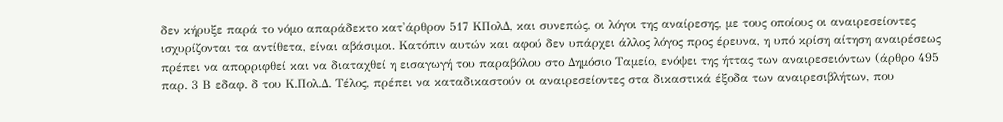δεν κήρυξε παρά το νόμο απαράδεκτο κατ'άρθρον 517 ΚΠολΔ, και συνεπώς, οι λόγοι της αναίρεσης, με τους οποίους οι αναιρεσείοντες ισχυρίζονται τα αντίθετα, είναι αβάσιμοι. Κατόπιν αυτών και αφού δεν υπάρχει άλλος λόγος προς έρευνα, η υπό κρίση αίτηση αναιρέσεως πρέπει να απορριφθεί και να διαταχθεί η εισαγωγή του παραβόλου στο Δημόσιο Ταμείο, ενόψει της ήττας των αναιρεσειόντων (άρθρο 495 παρ. 3 Β εδαφ. δ του Κ.Πολ.Δ. Τέλος, πρέπει να καταδικαστούν οι αναιρεσείοντες στα δικαστικά έξοδα των αναιρεσιβλήτων, που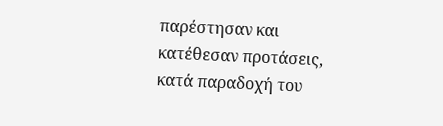παρέστησαν και κατέθεσαν προτάσεις, κατά παραδοχή του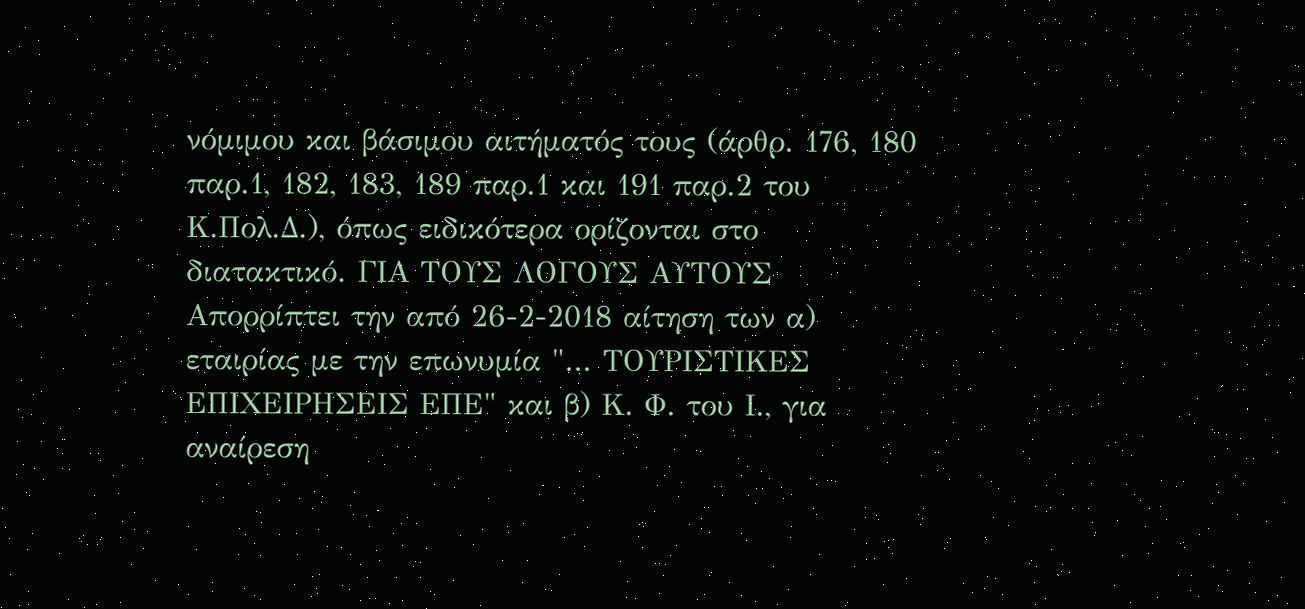νόμιμου και βάσιμου αιτήματός τους (άρθρ. 176, 180 παρ.1, 182, 183, 189 παρ.1 και 191 παρ.2 του Κ.Πολ.Δ.), όπως ειδικότερα ορίζονται στο διατακτικό. ΓΙΑ ΤΟΥΣ ΛΟΓΟΥΣ ΑΥΤΟΥΣ Απορρίπτει την από 26-2-2018 αίτηση των α) εταιρίας με την επωνυμία "... ΤΟΥΡΙΣΤΙΚΕΣ ΕΠΙΧΕΙΡΗΣΕΙΣ ΕΠΕ" και β) Κ. Φ. του Ι., για αναίρεση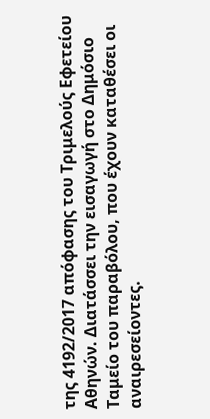της 4192/2017 απόφασης του Τριμελούς Εφετείου Αθηνών. Διατάσσει την εισαγωγή στο Δημόσιο Ταμείο του παραβόλου, που έχουν καταθέσει οι αναιρεσείοντες.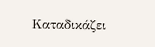Καταδικάζει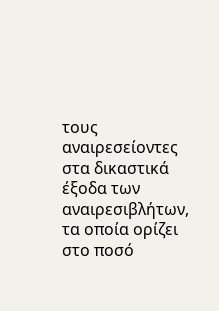τους αναιρεσείοντες στα δικαστικά έξοδα των αναιρεσιβλήτων, τα οποία ορίζει στο ποσό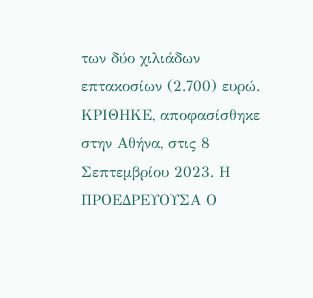των δύο χιλιάδων επτακοσίων (2.700) ευρώ. ΚΡΙΘΗΚΕ, αποφασίσθηκε στην Αθήνα, στις 8 Σεπτεμβρίου 2023. Η ΠΡΟΕΔΡΕΥΟΥΣΑ Ο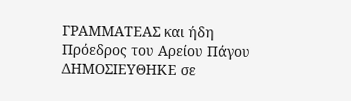ΓΡΑΜΜΑΤΕΑΣ και ήδη Πρόεδρος του Αρείου Πάγου ΔΗΜΟΣΙΕΥΘΗΚΕ σε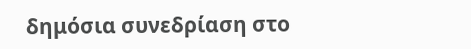δημόσια συνεδρίαση στο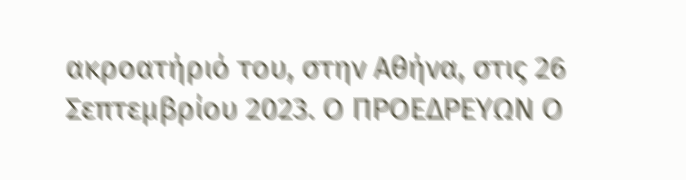ακροατήριό του, στην Αθήνα, στις 26 Σεπτεμβρίου 2023. Ο ΠΡΟΕΔΡΕΥΩΝ Ο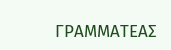ΓΡΑΜΜΑΤΕΑΣ